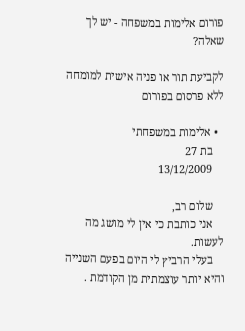פורום אלימות במשפחה - יש לך שאלה?

לקביעת תור או פניה אישית למומחה ללא פרסום בפורום

  • אלימות במשפחתי
    בת 27
    13/12/2009

    שלום רב,
    אני כותבת כי אין לי מושג מה לעשות.
    בעלי הרביץ לי היום בפעם השנייה והיא יותר עוצמתית מן הקודמת .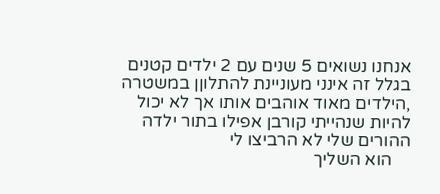אנחנו נשואים 5 שנים עם 2 ילדים קטנים בגלל זה אינני מעוניינת להתלוןן במשטרה ,הילדים מאוד אוהבים אותו אך לא יכול להיות שנהייתי קורבן אפילו בתור ילדה ההורים שלי לא הרביצו לי
    הוא השליך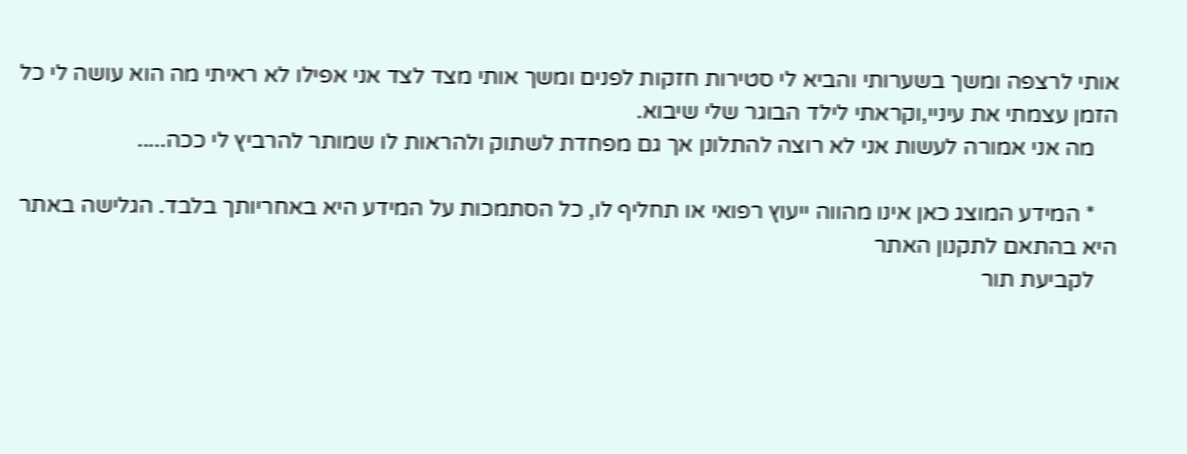אותי לרצפה ומשך בשערותי והביא לי סטירות חזקות לפנים ומשך אותי מצד לצד אני אפילו לא ראיתי מה הוא עושה לי כל הזמן עצמתי את עיניי,וקראתי לילד הבוגר שלי שיבוא.
    מה אני אמורה לעשות אני לא רוצה להתלונן אך גם מפחדת לשתוק ולהראות לו שמותר להרביץ לי ככה.....

    * המידע המוצג כאן אינו מהווה ייעוץ רפואי או תחליף לו, כל הסתמכות על המידע היא באחריותך בלבד. הגלישה באתר היא בהתאם לתקנון האתר
    לקביעת תור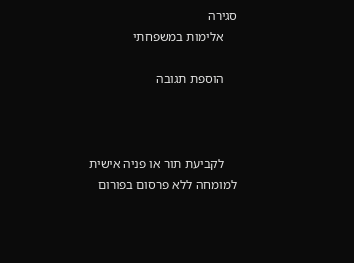סגירה
    אלימות במשפחתי

    הוספת תגובה



    לקביעת תור או פניה אישית למומחה ללא פרסום בפורום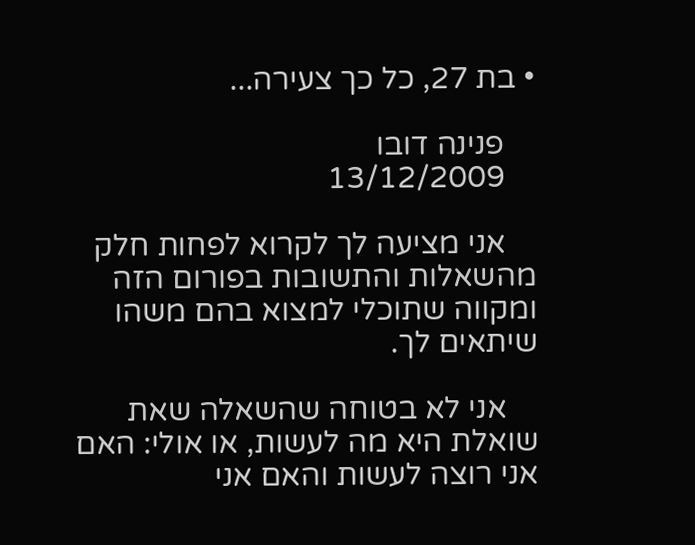• בת 27, כל כך צעירה...

    פנינה דובו
    13/12/2009

    אני מציעה לך לקרוא לפחות חלק מהשאלות והתשובות בפורום הזה ומקווה שתוכלי למצוא בהם משהו שיתאים לך.

    אני לא בטוחה שהשאלה שאת שואלת היא מה לעשות, או אולי: האם אני רוצה לעשות והאם אני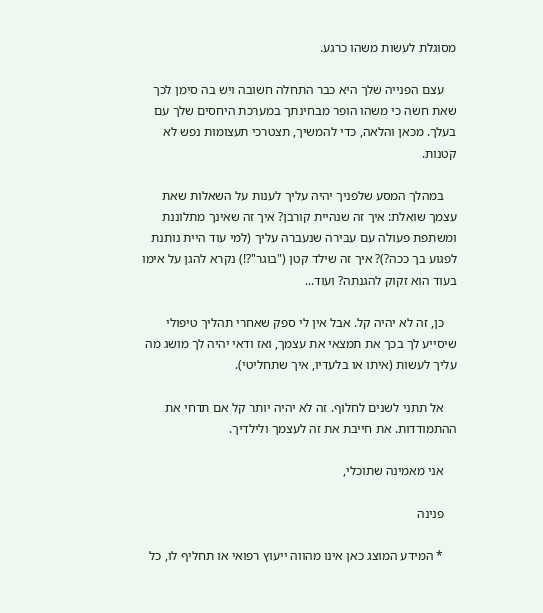מסוגלת לעשות משהו כרגע.

    עצם הפנייה שלך היא כבר התחלה חשובה ויש בה סימן לכך שאת חשה כי משהו הופר מבחינתך במערכת היחסים שלך עם בעלך. מכאן והלאה, כדי להמשיך, תצטרכי תעצומות נפש לא קטנות.

    במהלך המסע שלפניך יהיה עליך לענות על השאלות שאת עצמך שואלת: איך זה שנהיית קורבן? איך זה שאינך מתלוננת ומשתפת פעולה עם עבירה שנעברה עליך (למי עוד היית נותנת לפגוע בך ככה?)? איך זה שילד קטן ("בוגר"?!) נקרא להגן על אימו בעוד הוא זקוק להגנתה? ועוד...

    כן, זה לא יהיה קל. אבל אין לי ספק שאחרי תהליך טיפולי שיסייע לך בכך את תמצאי את עצמך, ואז ודאי יהיה לך מושג מה עליך לעשות (איתו או בלעדיו, איך שתחליטי).

    אל תתני לשנים לחלוף. זה לא יהיה יותר קל אם תדחי את ההתמודדות. את חייבת את זה לעצמך ולילדיך.

    אני מאמינה שתוכלי,

    פנינה

    * המידע המוצג כאן אינו מהווה ייעוץ רפואי או תחליף לו, כל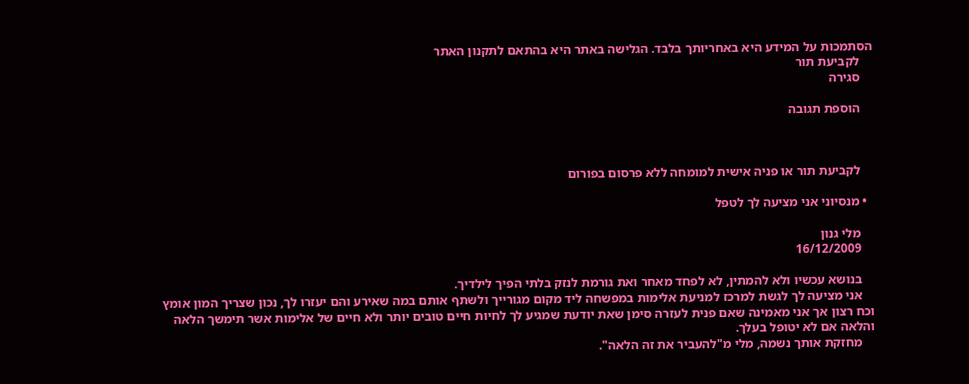הסתמכות על המידע היא באחריותך בלבד. הגלישה באתר היא בהתאם לתקנון האתר
    לקביעת תור
    סגירה

    הוספת תגובה



    לקביעת תור או פניה אישית למומחה ללא פרסום בפורום

  • מנסיוני אני מציעה לך לטפל

    מלי גנון
    16/12/2009

    בנושא עכשיו ולא להמתין, לא לפחד מאחר ואת גורמת לנזק בלתי הפיך לילדיך.
    אני מציעה לך לגשת למרכז למניעת אלימות במפשחה ליד מקום מגורייך ולשתף אותם במה שאירע והם יעזרו לך, נכון שצריך המון אומץ וכח רצון אך אני מאמינה שאם פנית לעזרה סימן שאת יודעת שמגיע לך לחיות חיים טובים יותר ולא חיים של אלימות אשר תימשך הלאה והלאה אם לא יטופל בעלך.
    מחזקת אותך נשמה, מלי מ"להעביר את זה הלאה".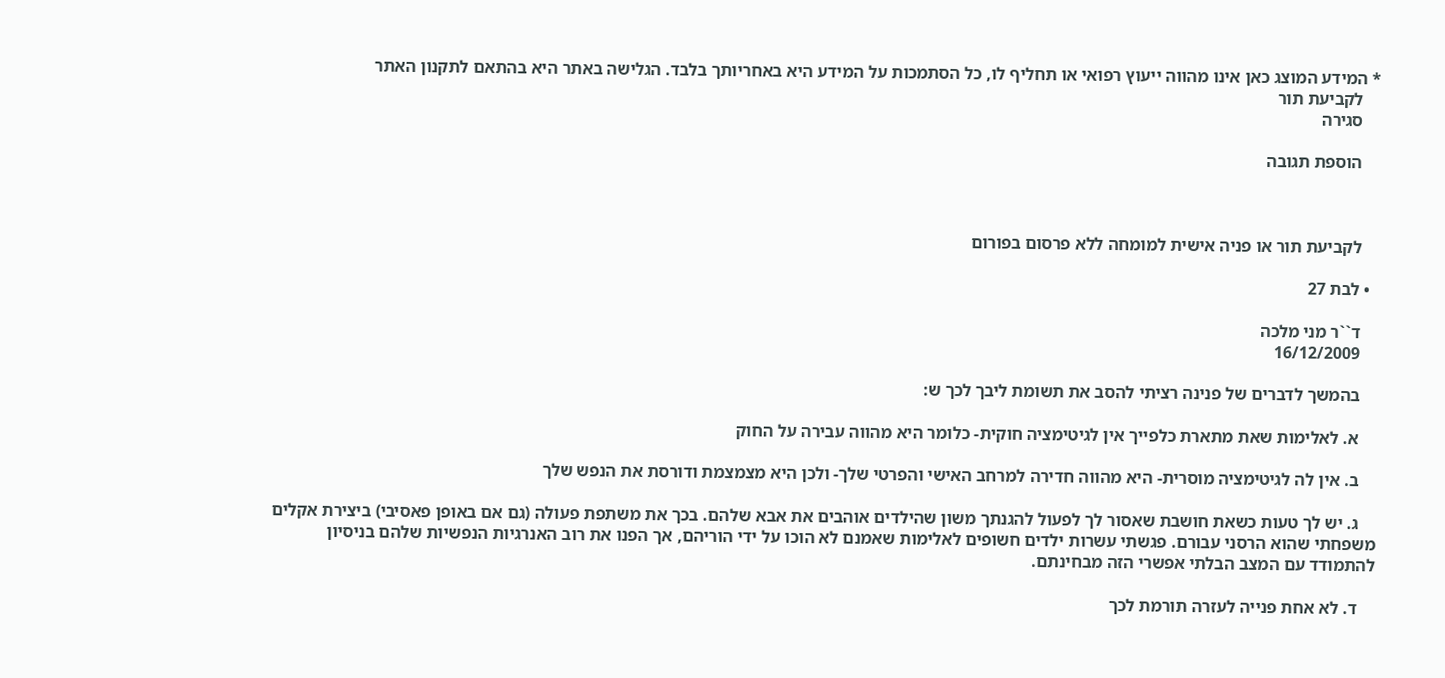* המידע המוצג כאן אינו מהווה ייעוץ רפואי או תחליף לו, כל הסתמכות על המידע היא באחריותך בלבד. הגלישה באתר היא בהתאם לתקנון האתר
    לקביעת תור
    סגירה

    הוספת תגובה



    לקביעת תור או פניה אישית למומחה ללא פרסום בפורום

  • לבת 27

    ד``ר מני מלכה
    16/12/2009

    בהמשך לדברים של פנינה רציתי להסב את תשומת ליבך לכך ש:

    א. לאלימות שאת מתארת כלפייך אין לגיטימציה חוקית- כלומר היא מהווה עבירה על החוק

    ב. אין לה לגיטימציה מוסרית- היא מהווה חדירה למרחב האישי והפרטי שלך- ולכן היא מצמצמת ודורסת את הנפש שלך

    ג. יש לך טעות כשאת חושבת שאסור לך לפעול להגנתך משון שהילדים אוהבים את אבא שלהם. בכך את משתפת פעולה (גם אם באופן פאסיבי) ביצירת אקלים משפחתי שהוא הרסני עבורם. פגשתי עשרות ילדים חשופים לאלימות שאמנם לא הוכו על ידי הוריהם, אך הפנו את רוב האנרגיות הנפשיות שלהם בניסיון להתמודד עם המצב הבלתי אפשרי הזה מבחינתם.

    ד. לא אחת פנייה לעזרה תורמת לכך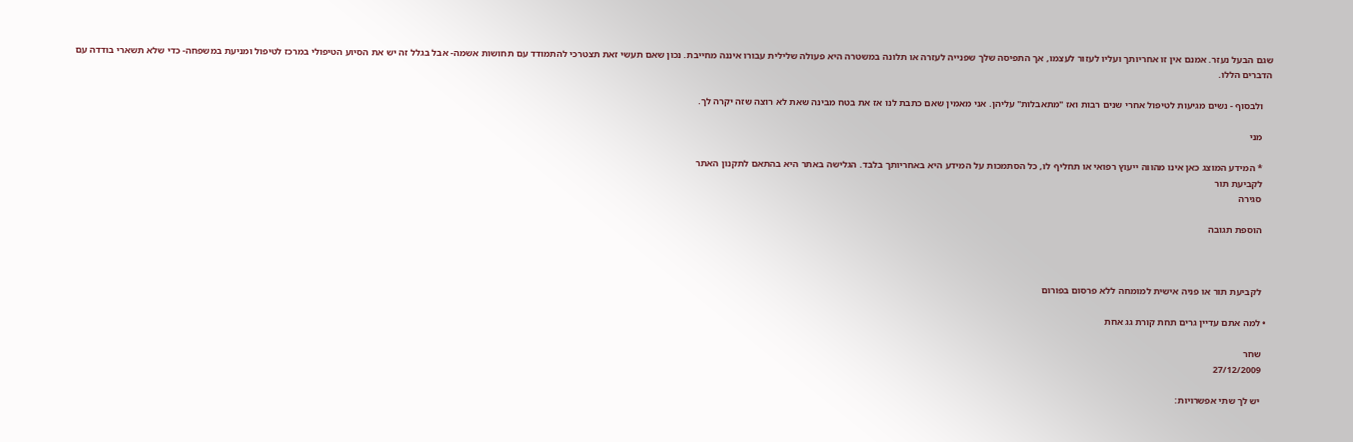שגם הבעל נעזר. אמנם אין זו אחריותך ועליו לעזור לעצמו, אך התפיסה שלך שפנייה לעזרה או תלונה במשטרה היא פעולה שלילית עבורו איננה מחייבת. נכון שאם תעשי זאת תצטרכי להתמודד עם תחושות אשמה- אבל בגלל זה יש את הסיוע הטיפולי במרכז לטיפול ומניעת במשפחה- כדי שלא תשארי בודדה עם הדברים הללו.

    ולבסוף - נשים מגיעות לטיפול אחרי שנים רבות ואז "מתאבלות" עליהן. אני מאמין שאם כתבת לנו אז את בטח מבינה שאת לא רוצה שזה יקרה לך.

    מני

    * המידע המוצג כאן אינו מהווה ייעוץ רפואי או תחליף לו, כל הסתמכות על המידע היא באחריותך בלבד. הגלישה באתר היא בהתאם לתקנון האתר
    לקביעת תור
    סגירה

    הוספת תגובה



    לקביעת תור או פניה אישית למומחה ללא פרסום בפורום

  • למה אתם עדיין גרים תחת קורת גג אחת

    שחר
    27/12/2009

    יש לך שתי אפשרויות: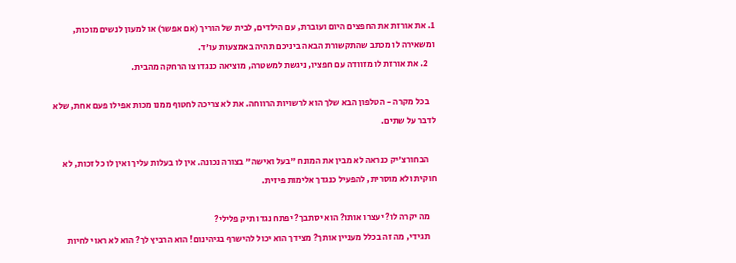1. את אורזת את החפצים היום ועוברת, עם הילדים, לבית של הוריך (אם אפשר) או למעון לנשים מוכות, ומשאירה לו מכתב שהתקשורת הבאה ביניכם תהיה באמצעות עו'ד.
    2. את אורזת לו מזוודה עם חפציו, ניגשת למשטרה, מוציאה כנגדו צו הרחקה מהבית.

    בכל מקרה - הטלפון הבא שלך הוא לרשויות הרווחה. את לא צריכה לחטוף ממנו מכות אפילו פעם אחת, שלא לדבר על שתים.

    הבחורצ'יק כנראה לא מבין את המונח "בעל ואישה" בצורה נכונה. אין לו בעלות עליך ואין לו כל זכות, לא חוקית ולא מוסרית, להפעיל כנגדך אלימות פיזית.

    מה יקרה לו? יעצרו אותו? הוא יסתבך? יפתח נגדו תיק פלילי?
    תגידי, מה זה בכלל מעניין אותך? מצידך הוא יכול להישרף בגיהינום! הוא הרביץ לך? הוא לא ראוי לחיות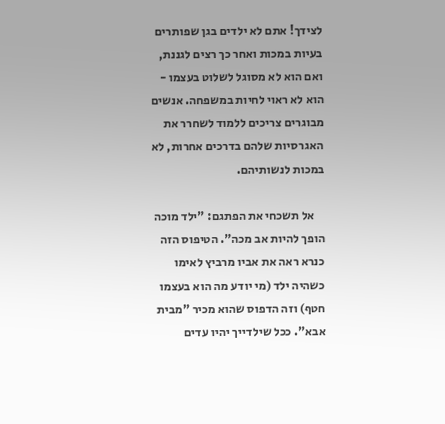לצידך! אתם לא ילדים בגן שפותרים בעיות במכות ואחר כך רצים לגננת, ואם הוא לא מסוגל לשלוט בעצמו - הוא לא ראוי לחיות במשפחה. אנשים מבוגרים צריכים ללמוד לשחרר את האגרסיות שלהם בדרכים אחרות, לא במכות לנשותיהם.

    אל תשכחי את הפתגם: "ילד מוכה הופך להיות אב מכה". הטיפוס הזה כנרא ראה את אביו מרביץ לאימו כשהיה ילד (מי יודע מה הוא בעצמו חטף) וזה הדפוס שהוא מכיר "מבית אבא". ככל שילדייך יהיו עדים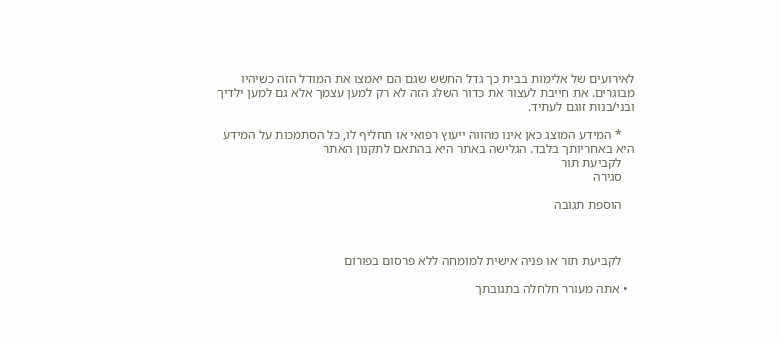לאירועים של אלימות בבית כך גדל החשש שגם הם יאמצו את המודל הזה כשיהיו מבוגרים. את חייבת לעצור את כדור השלג הזה לא רק למען עצמך אלא גם למען ילדיך ובני/בנות זוגם לעתיד.

    * המידע המוצג כאן אינו מהווה ייעוץ רפואי או תחליף לו, כל הסתמכות על המידע היא באחריותך בלבד. הגלישה באתר היא בהתאם לתקנון האתר
    לקביעת תור
    סגירה

    הוספת תגובה



    לקביעת תור או פניה אישית למומחה ללא פרסום בפורום

  • אתה מעורר חלחלה בתגובתך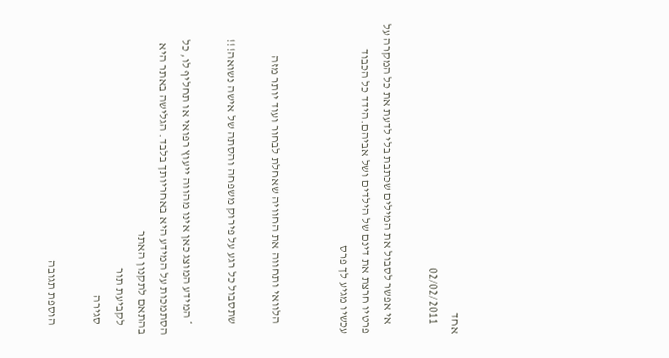אחד
    02/02/2011

    אי אפשר לסבול את המילים שכתבת בלי לדעת את כל המקרה על פרטיו חרצת את דינם של הילדים ושל אביהם.הידד כל הכבוד עכשיו מגיע לך פרס


    הלוואי ותחווה את החוויה שאחלת לבחור ועוד יותר מזה

    שתסבול כל רגע על פירוק משפחה והסתה של אישה נשואה!!!

    * המידע המוצג כאן אינו מהווה ייעוץ רפואי או תחליף לו, כל הסתמכות על המידע היא באחריותך בלבד. הגלישה באתר היא בהתאם לתקנון האתר
    לקביעת תור
    סגירה

    הוספת תגובה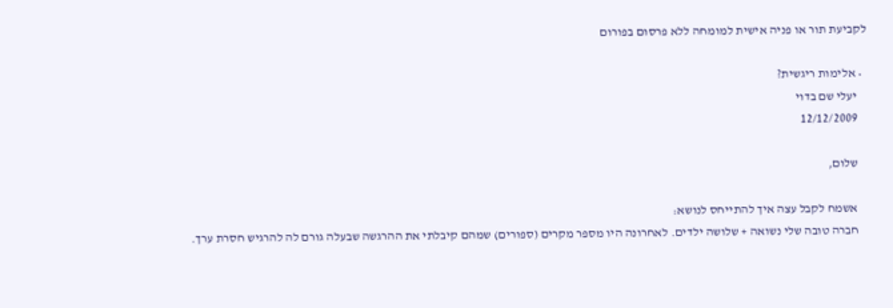לקביעת תור או פניה אישית למומחה ללא פרסום בפורום

  • אלימות ריגשית?
    יעלי שם בדוי
    12/12/2009

    שלום,

    אשמח לקבל עצה איך להתייחס לנושא:
    חברה טובה שלי נשואה + שלושה ילדים. לאחרונה היו מספר מקרים (ספורים) שמהם קיבלתי את ההרגשה שבעלה גורם לה להרגיש חסרת ערך.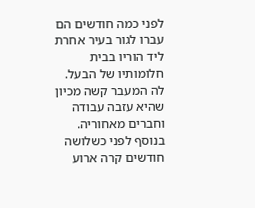לפני כמה חודשים הם עברו לגור בעיר אחרת ליד הוריו בבית חלומותיו של הבעל. לה המעבר קשה מכיון שהיא עזבה עבודה וחברים מאחוריה. בנוסף לפני כשלושה חודשים קרה ארוע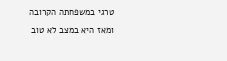טרגי במשפחתה הקרובה ומאז היא במצב לא טוב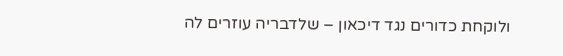ולוקחת כדורים נגד דיכאון – שלדבריה עוזרים לה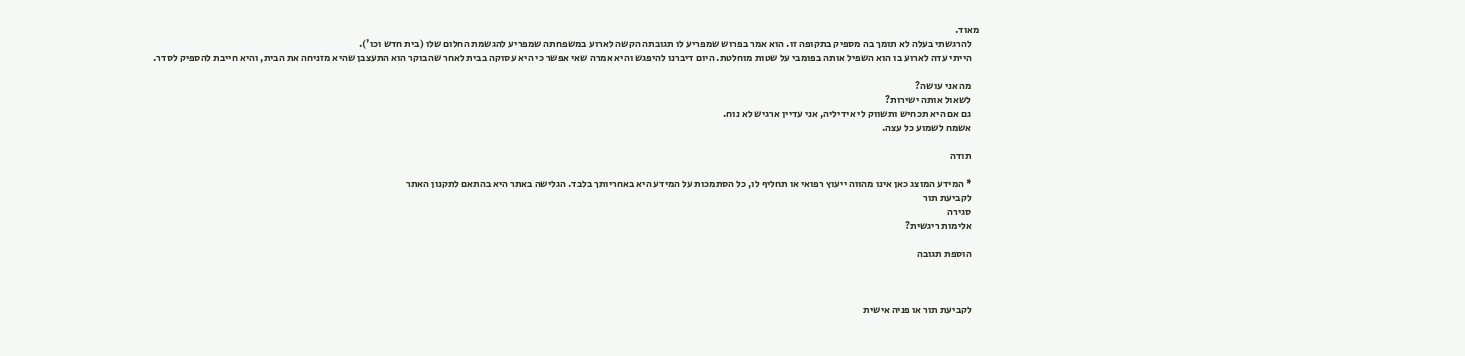מאוד.
    להרגשתי בעלה לא תומך בה מספיק בתקופה זו. הוא אמר בפרוש שמפריע לו תגובתה הקשה לארוע במשפחתה שמפריע להגשמת החלום שלו (בית חדש וכו').
    הייתי עדה לארוע בו הוא השפיל אותה בפומבי על שטות מוחלטת. היום דיברנו להיפגש והיא אמרה שאי אפשר כי היא עסוקה בבית לאחר שהבוקר הוא התעצבן שהיא מזניחה את הבית, והיא חייבת להספיק לסדר.

    מה אני עושה?
    לשאול אותה ישירות?
    גם אם היא תכחיש ותשווק לי אידיליה, אני עדיין ארגיש לא נוח.
    אשמח לשמוע כל עצה.

    תודה

    * המידע המוצג כאן אינו מהווה ייעוץ רפואי או תחליף לו, כל הסתמכות על המידע היא באחריותך בלבד. הגלישה באתר היא בהתאם לתקנון האתר
    לקביעת תור
    סגירה
    אלימות ריגשית?

    הוספת תגובה



    לקביעת תור או פניה אישית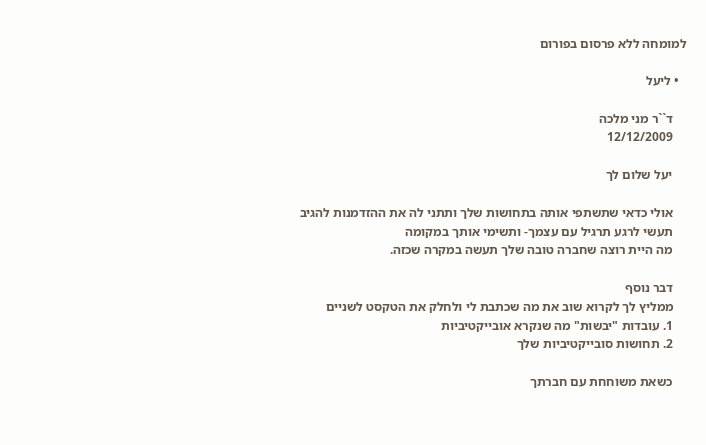למומחה ללא פרסום בפורום

  • ליעל

    ד``ר מני מלכה
    12/12/2009

    יעל שלום לך

    אולי כדאי שתשתפי אותה בתחושות שלך ותתני לה את ההזדמנות להגיב
    תעשי לרגע תרגיל עם עצמך- ותשימי אותך במקומה
    מה היית רוצה שחברה טובה שלך תעשה במקרה שכזה.

    דבר נוסף
    ממליץ לך לקרוא שוב את מה שכתבת לי ולחלק את הטקסט לשניים
    1. עובדות "יבשות" מה שנקרא אובייקטיביות
    2. תחושות סובייקטיביות שלך

    כשאת משוחחת עם חברתך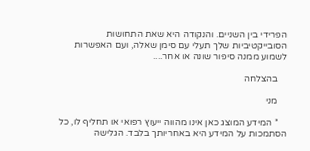הפרידי בין השניים. והנקודה היא שאת התחושות הסובייקטיביות שלך תעלי עם סימן שאלה, ועם האפשרות לשמוע ממנה סיפור שונה או אחר....

    בהצלחה

    מני

    * המידע המוצג כאן אינו מהווה ייעוץ רפואי או תחליף לו, כל הסתמכות על המידע היא באחריותך בלבד. הגלישה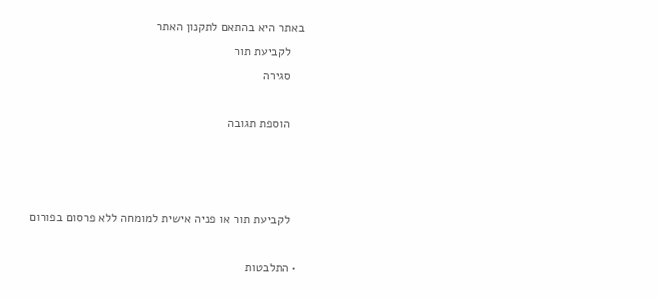באתר היא בהתאם לתקנון האתר
    לקביעת תור
    סגירה

    הוספת תגובה



    לקביעת תור או פניה אישית למומחה ללא פרסום בפורום

  • התלבטות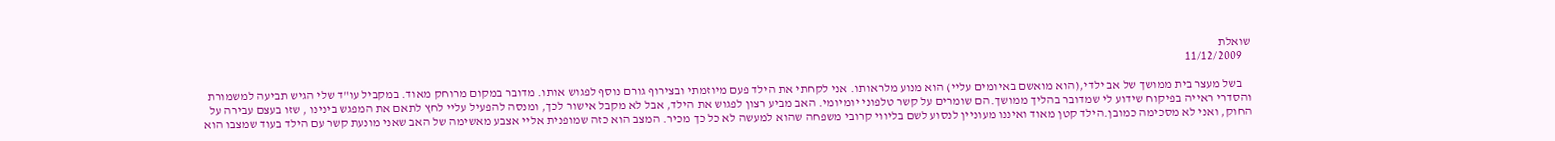שואלת
    11/12/2009

    בשל מעצר בית ממושך של אב ילדי,(הוא מואשם באיומים עליי) הוא מנוע מלראותו. אני לקחתי את הילד פעם מיוזמתי ובצירוף גורם נוסף לפגוש אותו. מדובר במקום מרוחק מאוד. במקביל עו"ד שלי הגיש תביעה למשמורת והסדרי ראייה בפיקוח שידוע לי שמדובר בהליך ממושך.הם שומרים על קשר טלפוני יומיומי. האב מביע רצון לפגוש את הילד, אבל לא מקבל אישור לכך, ומנסה להפעיל עליי לחץ לתאם את המפגש בינינו , שזו בעצם עבירה על החוק, ואני לא מסכימה כמובן.הילד קטן מאוד ואיננו מעוניין לנסוע לשם בליווי קרובי משפחה שהוא למעשה לא כל כך מכיר. המצב הוא כזה שמופנית אליי אצבע מאשימה של האב שאני מונעת קשר עם הילד בעוד שמצבו הוא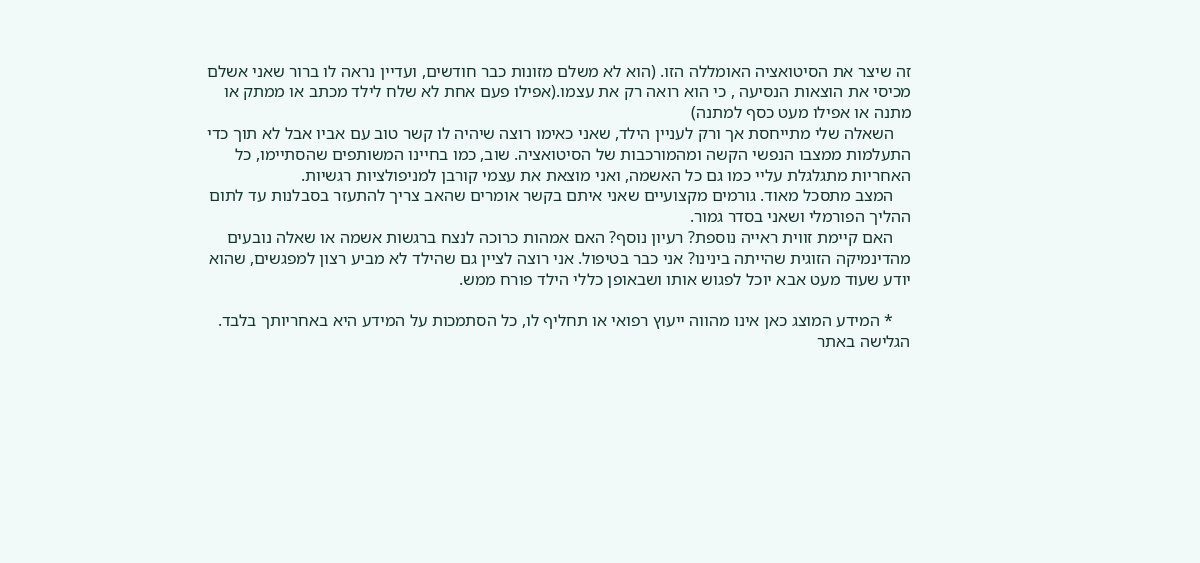זה שיצר את הסיטואציה האומללה הזו. (הוא לא משלם מזונות כבר חודשים, ועדיין נראה לו ברור שאני אשלם מכיסי את הוצאות הנסיעה , כי הוא רואה רק את עצמו.(אפילו פעם אחת לא שלח לילד מכתב או ממתק או מתנה או אפילו מעט כסף למתנה)
    השאלה שלי מתייחסת אך ורק לעניין הילד, שאני כאימו רוצה שיהיה לו קשר טוב עם אביו אבל לא תוך כדי התעלמות ממצבו הנפשי הקשה ומהמורכבות של הסיטואציה. שוב, כמו בחיינו המשותפים שהסתיימו, כל האחריות מתגלגלת עליי כמו גם כל האשמה, ואני מוצאת את עצמי קורבן למניפולציות רגשיות.
    המצב מתסכל מאוד. גורמים מקצועיים שאני איתם בקשר אומרים שהאב צריך להתעזר בסבלנות עד לתום ההליך הפורמלי ושאני בסדר גמור.
    האם קיימת זווית ראייה נוספת? רעיון נוסף? האם אמהות כרוכה לנצח ברגשות אשמה או שאלה נובעים מהדינמיקה הזוגית שהייתה בינינו? אני כבר בטיפול. אני רוצה לציין גם שהילד לא מביע רצון למפגשים, שהוא יודע שעוד מעט אבא יוכל לפגוש אותו ושבאופן כללי הילד פורח ממש.

    * המידע המוצג כאן אינו מהווה ייעוץ רפואי או תחליף לו, כל הסתמכות על המידע היא באחריותך בלבד. הגלישה באתר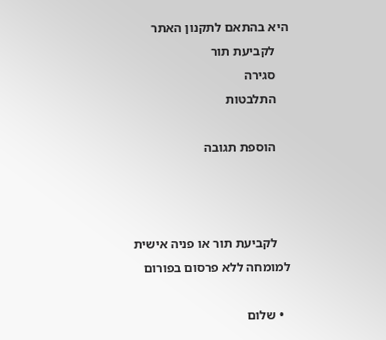היא בהתאם לתקנון האתר
    לקביעת תור
    סגירה
    התלבטות

    הוספת תגובה



    לקביעת תור או פניה אישית למומחה ללא פרסום בפורום

  • שלום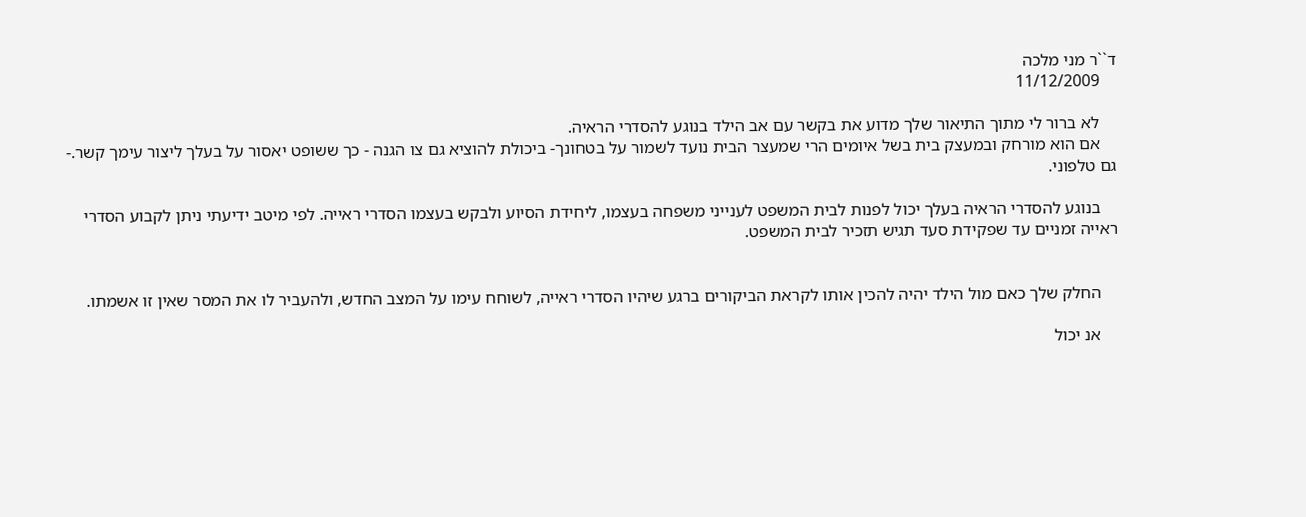ד``ר מני מלכה
    11/12/2009

    לא ברור לי מתוך התיאור שלך מדוע את בקשר עם אב הילד בנוגע להסדרי הראיה.
    אם הוא מורחק ובמעצק בית בשל איומים הרי שמעצר הבית נועד לשמור על בטחונך- ביכולת להוציא גם צו הגנה - כך ששופט יאסור על בעלך ליצור עימך קשר.- גם טלפוני.

    בנוגע להסדרי הראיה בעלך יכול לפנות לבית המשפט לענייני משפחה בעצמו, ליחידת הסיוע ולבקש בעצמו הסדרי ראייה. לפי מיטב ידיעתי ניתן לקבוע הסדרי ראייה זמניים עד שפקידת סעד תגיש תזכיר לבית המשפט.


    החלק שלך כאם מול הילד יהיה להכין אותו לקראת הביקורים ברגע שיהיו הסדרי ראייה, לשוחח עימו על המצב החדש, ולהעביר לו את המסר שאין זו אשמתו.

    אנ יכול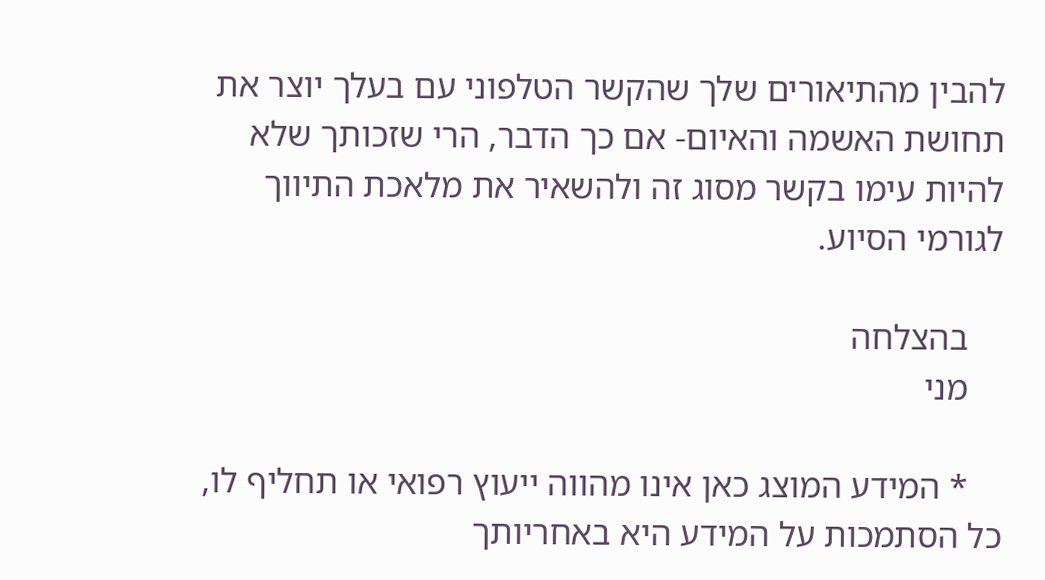להבין מהתיאורים שלך שהקשר הטלפוני עם בעלך יוצר את תחושת האשמה והאיום- אם כך הדבר, הרי שזכותך שלא להיות עימו בקשר מסוג זה ולהשאיר את מלאכת התיווך לגורמי הסיוע.

    בהצלחה
    מני

    * המידע המוצג כאן אינו מהווה ייעוץ רפואי או תחליף לו, כל הסתמכות על המידע היא באחריותך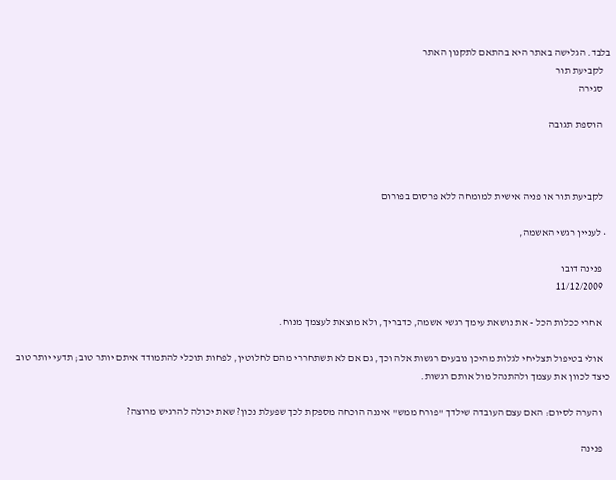בלבד. הגלישה באתר היא בהתאם לתקנון האתר
    לקביעת תור
    סגירה

    הוספת תגובה



    לקביעת תור או פניה אישית למומחה ללא פרסום בפורום

  • לעניין רגשי האשמה,

    פנינה דובו
    11/12/2009

    אחרי ככלות הכל - את נושאת עימך רגשי אשמה, כדבריך, ולא מוצאת לעצמך מנוח.

    אולי בטיפול תצליחי לגלות מהיכן נובעים רגשות אלה וכך, גם אם לא תשתחררי מהם לחלוטין, לפחות תוכלי להתמודד איתם יותר טוב; תדעי יותר טוב כיצד לכוון את עצמך ולהתנהל מול אותם רגשות.

    והערה לסיום: האם עצם העובדה שילדך "פורח ממש" איננה הוכחה מספקת לכך שפעלת נכון? שאת יכולה להרגיש מרוצה?

    פנינה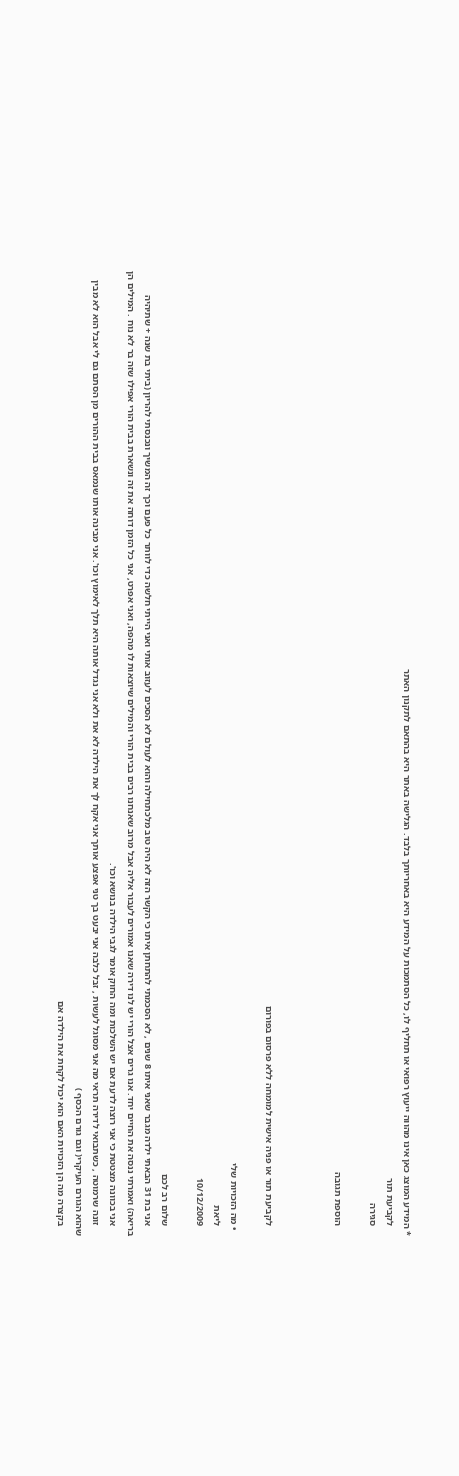* המידע המוצג כאן אינו מהווה ייעוץ רפואי או תחליף לו, כל הסתמכות על המידע היא באחריותך בלבד. הגלישה באתר היא בהתאם לתקנון האתר
    לקביעת תור
    סגירה

    הוספת תגובה



    לקביעת תור או פניה אישית למומחה ללא פרסום בפורום

  • מה הזכויות שלי
    ליאת
    10/12/2009

    שלום רב לכם
    אני בת 31 הבאתי ילדה מגבר שאני איתו 8 שנים , לא הסכמתי להתחתן איתו כי הקשר הזה לא היה טוב מלכתחילה והוא לעולם לא הסכים לעזוב אותי ואני הייתי חלשה כדי לוותר כל פעם וכך זה המשיך ונכנסתי להריון (ביתי בת שנה + שתיהיה בריאה) ואמרתי ננסה את החיים יחד. אנו גרים אצל הורי יש לנו דירה שאנו אמורים לעבור אליה אבל מרוב שאנחנו רבים בבית הורי והמילים שיוצאות לו מהפה, ואני אפרט, אני כל הזמן דוחה את זה ונשארת בבית הורי אפילו שזה בר לא נוח . המילים הן
    אני בכוונה מצטטת כי אני רוצה לדעת אם יש השלכות ומה החוק אומר לגבי הילדה בנושא וכו'.
    זונה שרמוטה , כשתבואי לדירה תראי מה אני מסוגל לעשות , זבל כלבה אני יבעט בך טני אפצע אותך אני אקח לך את הילדה לא את ולא אני נגדל אותה היא תלך לאימוץ וכו'. אני מבינה אותו שנמאס בבית ההורים מן הסתם גם לי אבל הוא לא מבין שהוא הגורם העיקרי( וגם גורם הכסף )
    בקצרה מה הן הזכויות האם הוא יכול לקחת את הילדה אם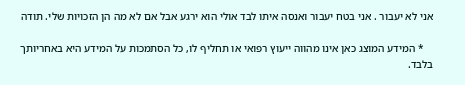אני לא יעבור . אני בטח יעבור ואנסה איתו לבד אולי הוא ירגע אבל אם לא מה הן הזכויות שלי. תודה

    * המידע המוצג כאן אינו מהווה ייעוץ רפואי או תחליף לו, כל הסתמכות על המידע היא באחריותך בלבד.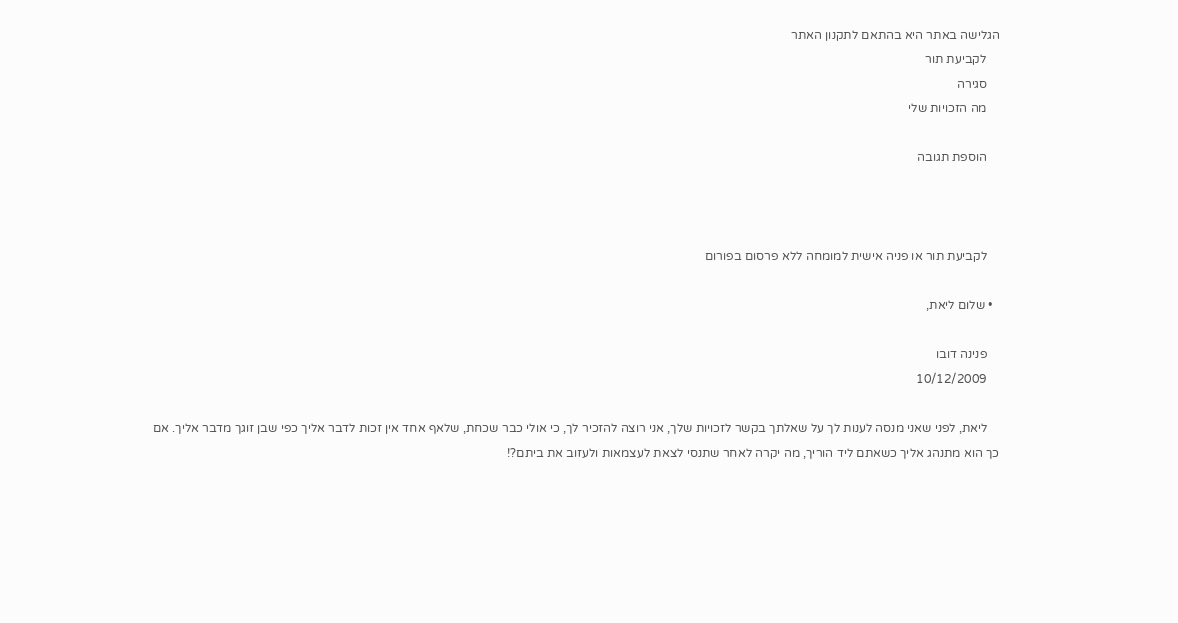הגלישה באתר היא בהתאם לתקנון האתר
    לקביעת תור
    סגירה
    מה הזכויות שלי

    הוספת תגובה



    לקביעת תור או פניה אישית למומחה ללא פרסום בפורום

  • שלום ליאת,

    פנינה דובו
    10/12/2009

    ליאת, לפני שאני מנסה לענות לך על שאלתך בקשר לזכויות שלך, אני רוצה להזכיר לך, כי אולי כבר שכחת, שלאף אחד אין זכות לדבר אליך כפי שבן זוגך מדבר אליך. אם כך הוא מתנהג אליך כשאתם ליד הוריך, מה יקרה לאחר שתנסי לצאת לעצמאות ולעזוב את ביתם?!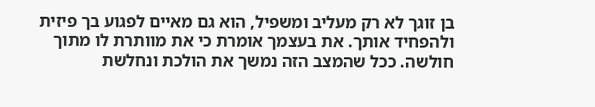בן זוגך לא רק מעליב ומשפיל, הוא גם מאיים לפגוע בך פיזית ולהפחיד אותך. את בעצמך אומרת כי את מוותרת לו מתוך חולשה. ככל שהמצב הזה נמשך את הולכת ונחלשת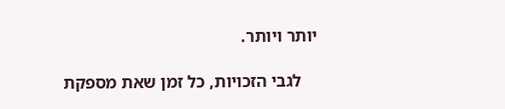יותר ויותר.

    לגבי הזכויות, כל זמן שאת מספקת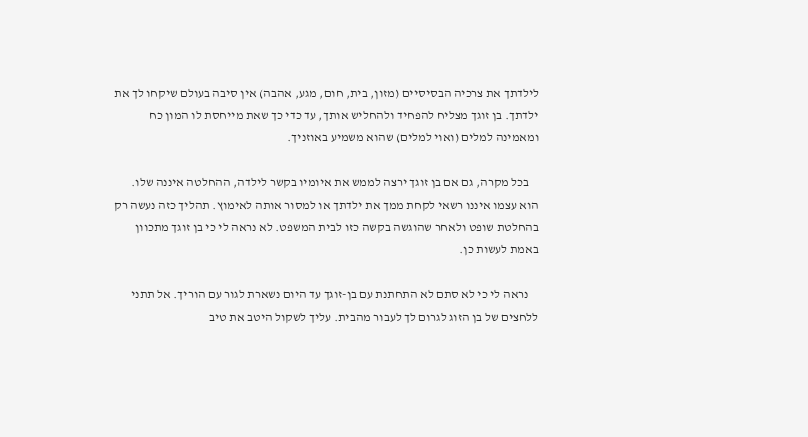לילדתך את צרכיה הבסיסיים (מזון, בית, חום, מגע, אהבה) אין סיבה בעולם שיקחו לך את ילדתך. בן זוגך מצליח להפחיד ולהחליש אותך, עד כדי כך שאת מייחסת לו המון כח ומאמינה למלים (ואוי למלים) שהוא משמיע באוזניך.

    בכל מקרה, גם אם בן זוגך ירצה לממש את איומיו בקשר לילדה, ההחלטה איננה שלו. הוא עצמו איננו רשאי לקחת ממך את ילדתך או למסור אותה לאימוץ. תהליך כזה נעשה רק בהחלטת שופט ולאחר שהוגשה בקשה כזו לבית המשפט. לא נראה לי כי בן זוגך מתכוון באמת לעשות כן.

    נראה לי כי לא סתם לא התחתנת עם בן-זוגך עד היום נשארת לגור עם הוריך. אל תתני ללחצים של בן הזוג לגרום לך לעבור מהבית. עליך לשקול היטב את טיב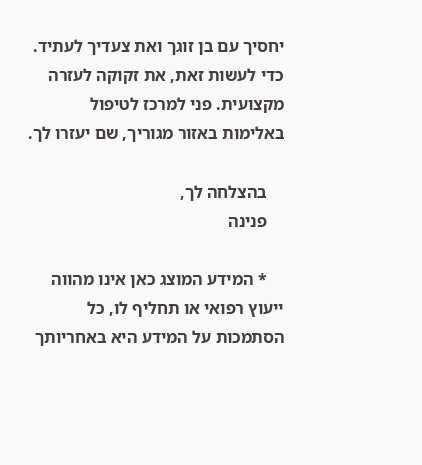יחסיך עם בן זוגך ואת צעדיך לעתיד. כדי לעשות זאת, את זקוקה לעזרה מקצועית. פני למרכז לטיפול באלימות באזור מגוריך, שם יעזרו לך.

    בהצלחה לך,
    פנינה

    * המידע המוצג כאן אינו מהווה ייעוץ רפואי או תחליף לו, כל הסתמכות על המידע היא באחריותך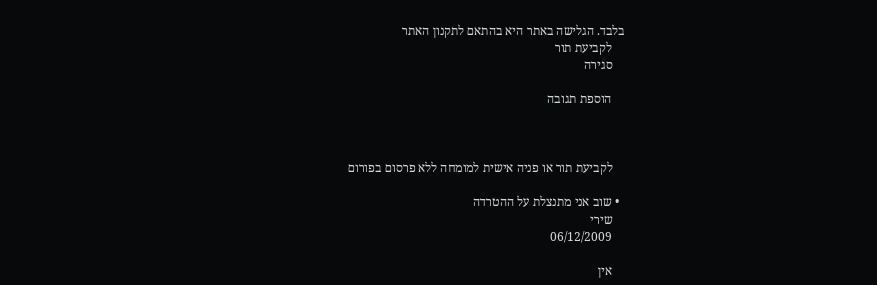בלבד. הגלישה באתר היא בהתאם לתקנון האתר
    לקביעת תור
    סגירה

    הוספת תגובה



    לקביעת תור או פניה אישית למומחה ללא פרסום בפורום

  • שוב אני מתנצלת על ההטרדה
    שירי
    06/12/2009

    אין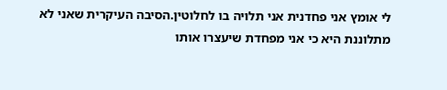לי אומץ אני פחדנית אני תלויה בו לחלוטין.הסיבה העיקרית שאני לא מתלוננת היא כי אני מפחדת שיעצרו אותו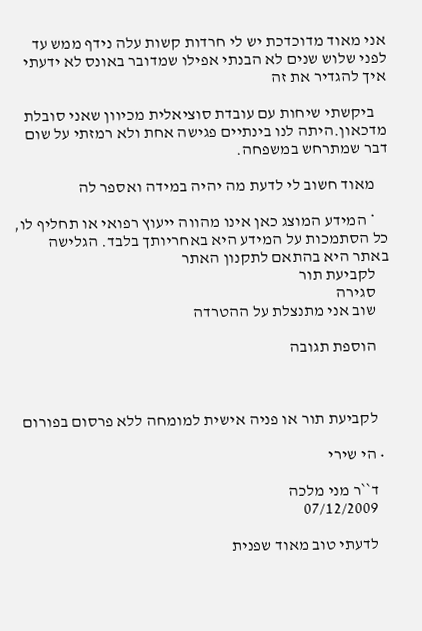אני מאוד מדוכדכת יש לי חרדות קשות עלה נידף ממש עד לפני שלוש שנים לא הבנתי אפילו שמדובר באונס לא ידעתי איך להגדיר את זה

    ביקשתי שיחות עם עובדת סוציאלית מכיוון שאני סובלת מדכאון.היתה לנו בינתיים פגישה אחת ולא רמזתי על שום דבר שמתרחש במשפחה.

    מאוד חשוב לי לדעת מה יהיה במידה ואספר לה

    * המידע המוצג כאן אינו מהווה ייעוץ רפואי או תחליף לו, כל הסתמכות על המידע היא באחריותך בלבד. הגלישה באתר היא בהתאם לתקנון האתר
    לקביעת תור
    סגירה
    שוב אני מתנצלת על ההטרדה

    הוספת תגובה



    לקביעת תור או פניה אישית למומחה ללא פרסום בפורום

  • הי שירי

    ד``ר מני מלכה
    07/12/2009

    לדעתי טוב מאוד שפנית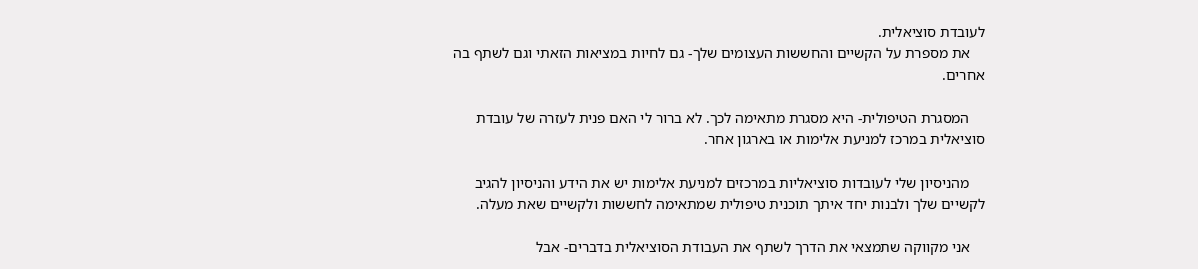לעובדת סוציאלית.
    את מספרת על הקשיים והחששות העצומים שלך- גם לחיות במציאות הזאתי וגם לשתף בה אחרים.

    המסגרת הטיפולית- היא מסגרת מתאימה לכך. לא ברור לי האם פנית לעזרה של עובדת סוציאלית במרכז למניעת אלימות או בארגון אחר.

    מהניסיון שלי לעובדות סוציאליות במרכזים למניעת אלימות יש את הידע והניסיון להגיב לקשיים שלך ולבנות יחד איתך תוכנית טיפולית שמתאימה לחששות ולקשיים שאת מעלה.

    אני מקווקה שתמצאי את הדרך לשתף את העבודת הסוציאלית בדברים- אבל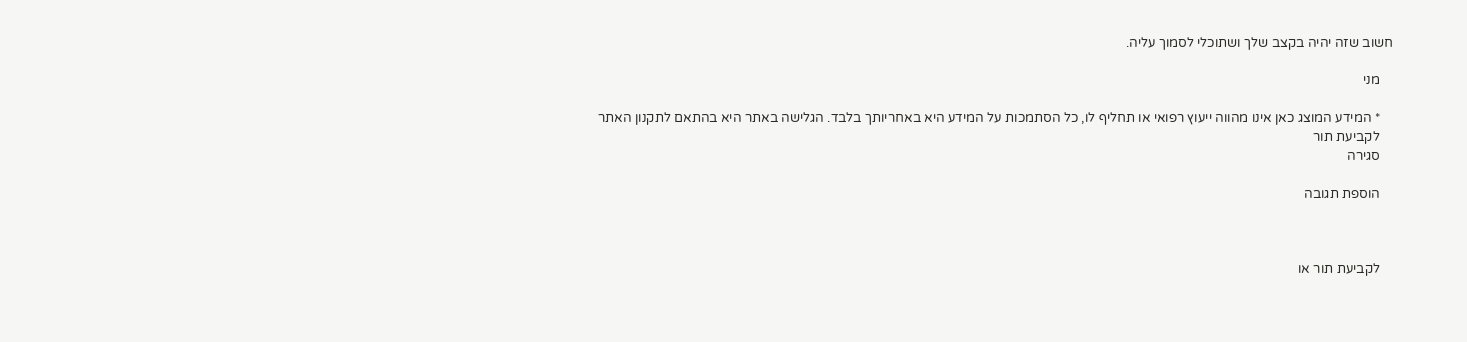חשוב שזה יהיה בקצב שלך ושתוכלי לסמוך עליה.

    מני

    * המידע המוצג כאן אינו מהווה ייעוץ רפואי או תחליף לו, כל הסתמכות על המידע היא באחריותך בלבד. הגלישה באתר היא בהתאם לתקנון האתר
    לקביעת תור
    סגירה

    הוספת תגובה



    לקביעת תור או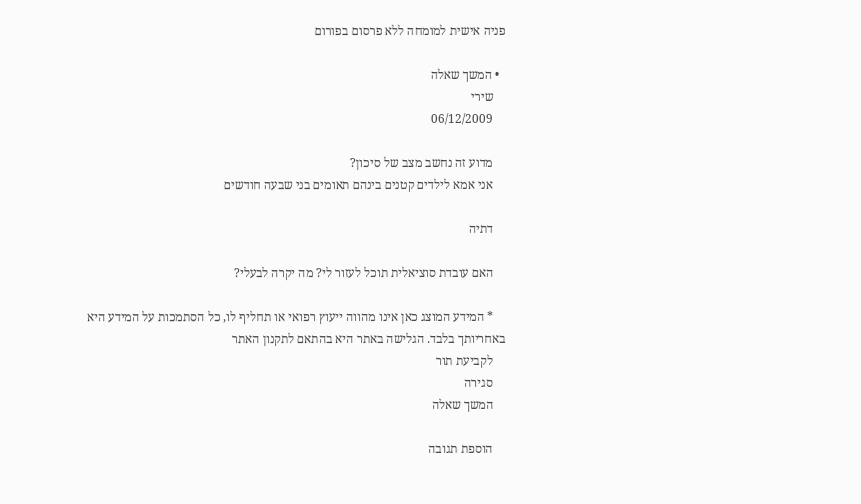פניה אישית למומחה ללא פרסום בפורום

  • המשך שאלה
    שירי
    06/12/2009

    מדוע זה נחשב מצב של סיכון?
    אני אמא לילדים קטנים בינהם תאומים בני שבעה חודשים

    דתיה

    האם עובדת סוציאלית תוכל לעזור לי? מה יקרה לבעלי?

    * המידע המוצג כאן אינו מהווה ייעוץ רפואי או תחליף לו, כל הסתמכות על המידע היא באחריותך בלבד. הגלישה באתר היא בהתאם לתקנון האתר
    לקביעת תור
    סגירה
    המשך שאלה

    הוספת תגובה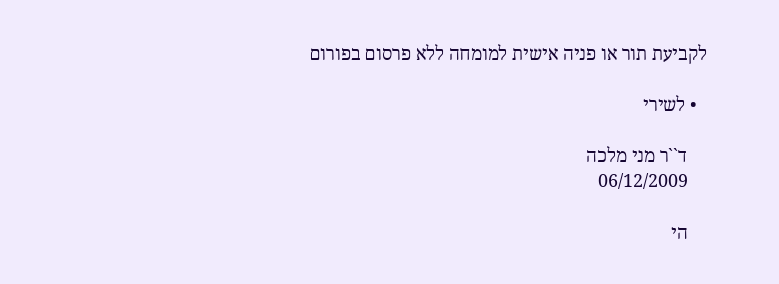לקביעת תור או פניה אישית למומחה ללא פרסום בפורום

  • לשירי

    ד``ר מני מלכה
    06/12/2009

    הי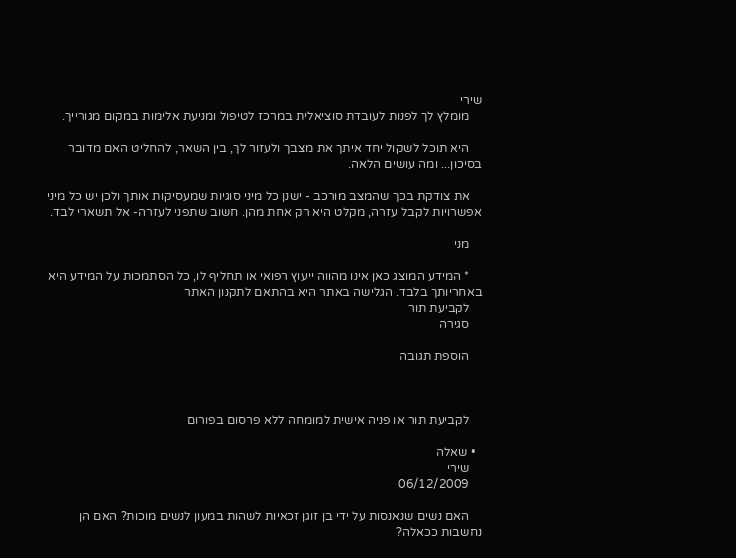שירי
    מומלץ לך לפנות לעובדת סוציאלית במרכז לטיפול ומניעת אלימות במקום מגורייך.

    היא תוכל לשקול יחד איתך את מצבך ולעזור לך, בין השאר, להחליט האם מדובר בסיכון... ומה עושים הלאה.

    את צודקת בכך שהמצב מורכב - ישנן כל מיני סוגיות שמעסיקות אותך ולכן יש כל מיני אפשרויות לקבל עזרה, מקלט היא רק אחת מהן. חשוב שתפני לעזרה- אל תשארי לבד.

    מני

    * המידע המוצג כאן אינו מהווה ייעוץ רפואי או תחליף לו, כל הסתמכות על המידע היא באחריותך בלבד. הגלישה באתר היא בהתאם לתקנון האתר
    לקביעת תור
    סגירה

    הוספת תגובה



    לקביעת תור או פניה אישית למומחה ללא פרסום בפורום

  • שאלה
    שירי
    06/12/2009

    האם נשים שנאנסות על ידי בן זוגן זכאיות לשהות במעון לנשים מוכות? האם הן נחשבות ככאלה?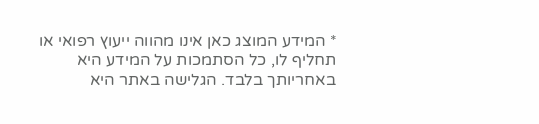* המידע המוצג כאן אינו מהווה ייעוץ רפואי או תחליף לו, כל הסתמכות על המידע היא באחריותך בלבד. הגלישה באתר היא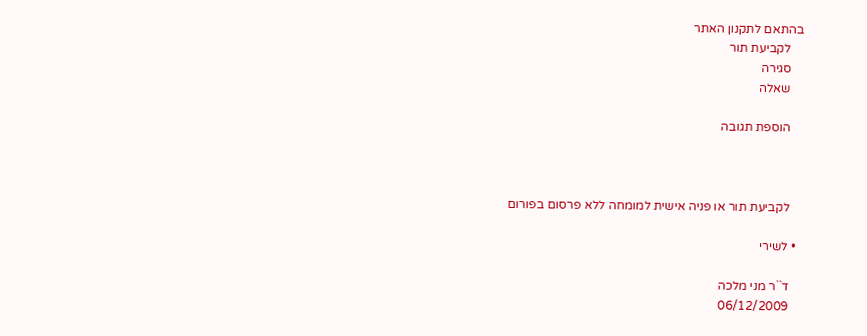בהתאם לתקנון האתר
    לקביעת תור
    סגירה
    שאלה

    הוספת תגובה



    לקביעת תור או פניה אישית למומחה ללא פרסום בפורום

  • לשירי

    ד``ר מני מלכה
    06/12/2009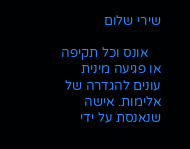שירי שלום

    אונס וכל תקיפה או פגיעה מינית עונים להגדרה של אלימות. אישה שנאנסת על ידי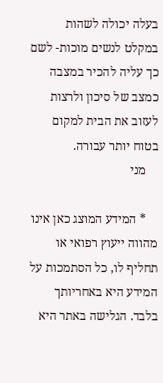בעלה יכולה לשהות במקלט לנשים מוכות- לשם כך עליה להכיר במצבה כמצב של סיכון ולרצות לעזוב את הבית למקום בטוח יותר עבורה.
    מני

    * המידע המוצג כאן אינו מהווה ייעוץ רפואי או תחליף לו, כל הסתמכות על המידע היא באחריותך בלבד. הגלישה באתר היא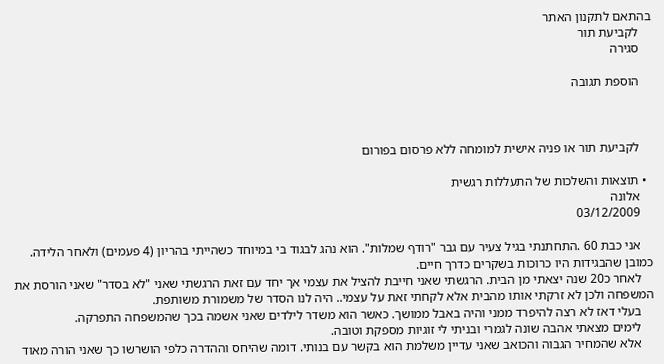בהתאם לתקנון האתר
    לקביעת תור
    סגירה

    הוספת תגובה



    לקביעת תור או פניה אישית למומחה ללא פרסום בפורום

  • תוצאות והשלכות של התעללות רגשית
    אלונה
    03/12/2009

    אני כבת 60 .התחתנתי בגיל צעיר עם גבר "רודף שמלות". הוא נהג לבגוד בי במיוחד כשהייתי בהריון (4 פעמים) ולאחר הלידה. כמובן שהבגידות היו כרוכות בשקרים כדרך חיים.
    לאחר כ20 שנה יצאתי מן הבית. הרגשתי שאני חייבת להציל את עצמי אך יחד עם זאת הרגשתי שאני "לא בסדר" שאני הורסת את המשפחה ולכן לא זרקתי אותו מהבית אלא לקחתי זאת על עצמי.. היה לנו הסדר של משמורת משותפת.
    בעלי דאז לא רצה להיפרד ממני והיה באבל ממושך. כאשר הוא משדר לילדים שאני אשמה בכך שהמשפחה התפרקה.
    לימים מצאתי אהבה שונה לגמרי ובניתי לי זוגיות מספקת וטובה.
    אלא שהמחיר הגבוה והכואב שאני עדיין משלמת הוא בקשר עם בנותי. דומה שהיחס וההדרה כלפי הושרשו כך שאני הורה מאוד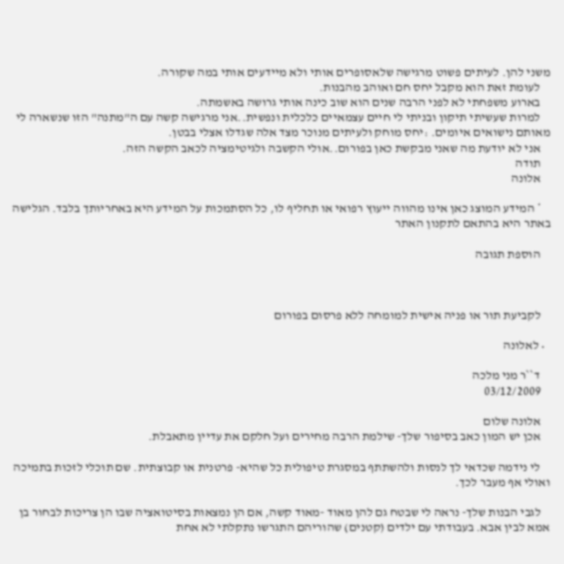משני להן. לעיתים פשוט מרגישה שלאסופרים אותי ולא מיידעים אותי במה שקורה.
    לעומת זאת הוא מקבל יחס חם ואוהב מהבנות.
    בארוע משפחתי לא לפני הרבה שנים הוא שוב כינה אותי גרושה באשמתה.
    למרות שעשיתי תיקון ובניתי לי חיים עצמאיים כלכלית ונפשית..אני מרגישה קשה עם ה"מתנה" הזו שנשארה לי מאותם נישואים איומים. :יחס מוחק ולעיתים מנוכר מצד אלה שגדלו אצלי בבטן.
    אני לא יודעת מה שאני מבקשת כאן בפורום..אולי הקשבה ולגיטימציה לכאב הקשה הזה.
    תודה
    אלונה

    * המידע המוצג כאן אינו מהווה ייעוץ רפואי או תחליף לו, כל הסתמכות על המידע היא באחריותך בלבד. הגלישה באתר היא בהתאם לתקנון האתר

    הוספת תגובה



    לקביעת תור או פניה אישית למומחה ללא פרסום בפורום

  • לאלונה

    ד``ר מני מלכה
    03/12/2009

    אלונה שלום
    אכן יש המון כאב בסיפור שלך- שילמת הרבה מחירים ועל חלקם את עדיין מתאבלת.

    לי נידמה שכדאי לך לנסות ולהשתתף במסגרת טיפולית כל שהיא- פרטנית או קבוצתית. שם תוכלי לזכות בתמיכה ואולי אף מעבר לכך.

    לגבי הבנות שלך- נראה לי שבטח גם להן מאוד -מאוד קשה, אם הן נמצאות בסיטואציה שבו הן צריכות לבחור בן אמא לבין אבא. בעבודתי עם ילדים (קטנים) שהוריהם התגרשו נתקלתי לא אחת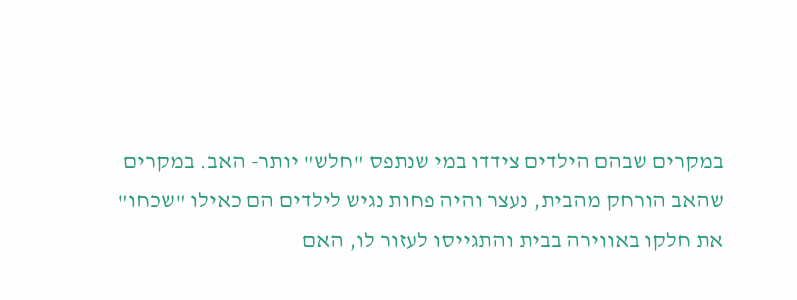במקרים שבהם הילדים צידדו במי שנתפס "חלש" יותר- האב. במקרים שהאב הורחק מהבית, נעצר והיה פחות נגיש לילדים הם כאילו "שכחו" את חלקו באווירה בבית והתגייסו לעזור לו, האם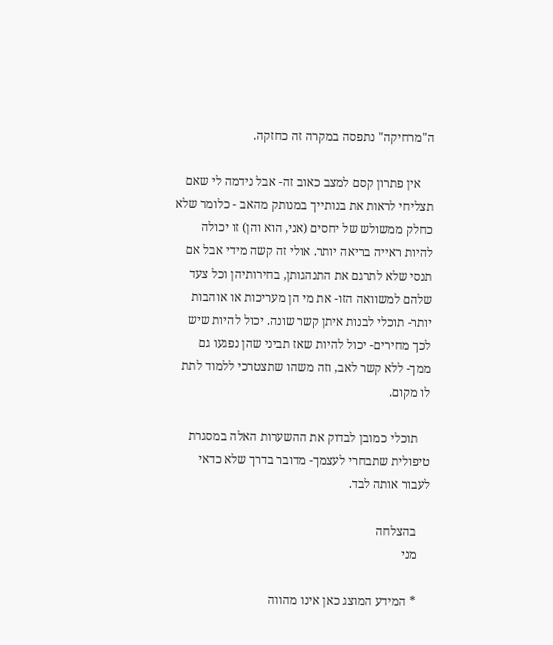ה"מרחיקה" נתפסה במקרה זה כחזקה.

    אין פתרון קסם למצב כאוב זה- אבל נידמה לי שאם תצליחי לראות את בנותייך במנותק מהאב - כלומר שלא כחלק ממשולש של יחסים (אני, הוא והן) זו יכולה להיות ראייה בריאה יותר. אולי זה קשה מידי אבל אם תנסי שלא לתרגם את התנהגותן, בחירותיהן וכל צעד שלהם למשוואה הזו- את מי הן מעריכות או אוהבות יותר- תוכלי לבנות איתן קשר שונה. יכול להיות שיש לכך מחירים- יכול להיות שאז תביני שהן נפגעו גם ממך- ללא קשר לאב, וזה משהו שתצטרכי ללמוד לתת לו מקום.

    תוכלי כמובן לבדוק את ההשערות האלה במסגרת טיפולית שתבחרי לעצמך- מדובר בדרך שלא כדאי לעבור אותה לבד.

    בהצלחה
    מני

    * המידע המוצג כאן אינו מהווה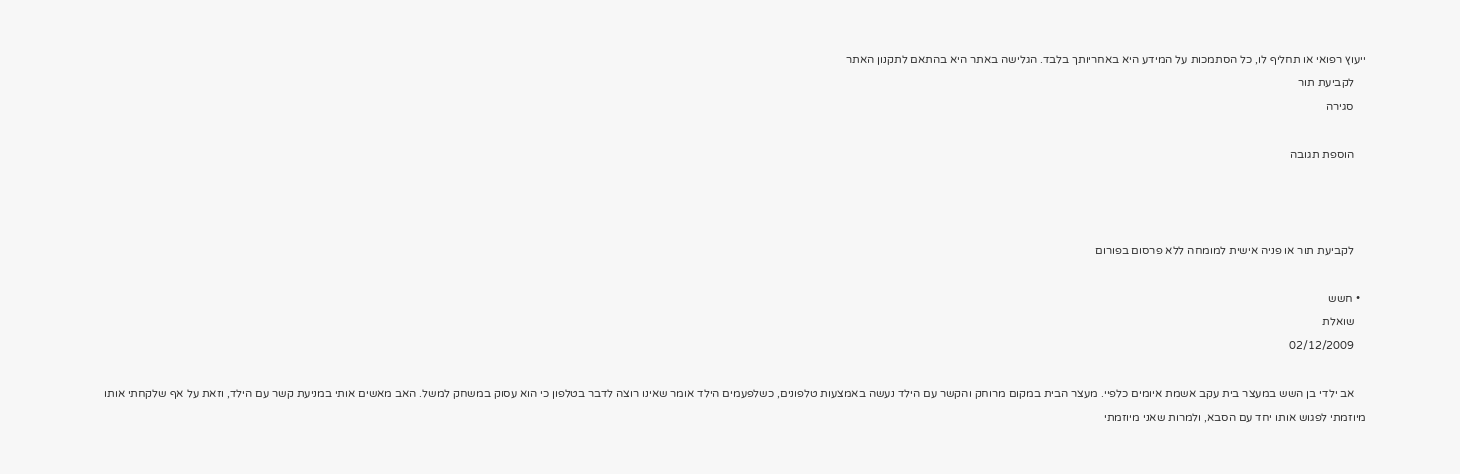ייעוץ רפואי או תחליף לו, כל הסתמכות על המידע היא באחריותך בלבד. הגלישה באתר היא בהתאם לתקנון האתר
    לקביעת תור
    סגירה

    הוספת תגובה



    לקביעת תור או פניה אישית למומחה ללא פרסום בפורום

  • חשש
    שואלת
    02/12/2009

    אב ילדי בן השש במעצר בית עקב אשמת איומים כלפיי. מעצר הבית במקום מרוחק והקשר עם הילד נעשה באמצעות טלפונים, כשלפעמים הילד אומר שאינו רוצה לדבר בטלפון כי הוא עסוק במשחק למשל. האב מאשים אותי במניעת קשר עם הילד, וזאת על אף שלקחתי אותו מיוזמתי לפגוש אותו יחד עם הסבא, ולמרות שאני מיוזמתי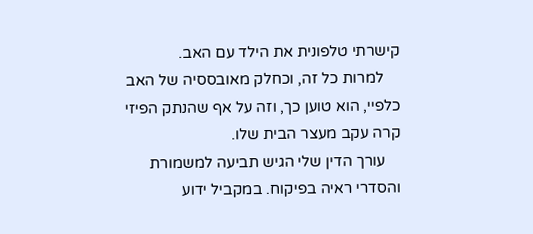קישרתי טלפונית את הילד עם האב.
    למרות כל זה, וכחלק מאובססיה של האב כלפיי, הוא טוען כך, וזה על אף שהנתק הפיזי קרה עקב מעצר הבית שלו.
    עורך הדין שלי הגיש תביעה למשמורת והסדרי ראיה בפיקוח. במקביל ידוע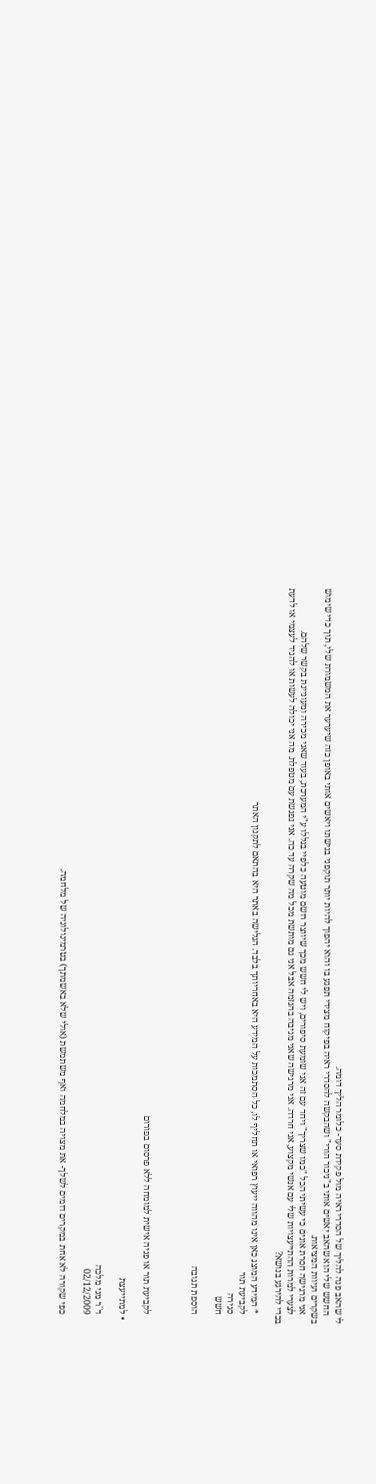לי שהאב פנה להליך של הסדרי ראיה מול פקידת סעד- כלומר הליך דומה.
    החשש שלי הוא שהאב יאשים אותי ב"ניכור הורי" ושהבקשה להסדרי ראיה בפיקוח מצידי תפגע בו והוא יהפוך להיות יותר תוקפני בגישתו ויאשים אותי באופן כזה שיערער את המשמורת שלי, תוך כדי שימוש בשקרים ועיוות המציאות.
    אני מרגישה חסרת אונים כי עשיתי הכל "כמו שצריך" ויחד עם זה אני שומעת סיפורים, ויש לי חשש מכך שיווצר רושם מוטעה כלפיי בגללו ע"י המערכת, בעוד שאני מכירה ומעוניינת בקשר שלהם.
    לצערי למרות ההתייעצויות שלי עם אנשי מקצוע, אני חרדה. אני מרגישה שאני מגיבה בהגזמה אבל אני גם מותשת מכל מה שקרה עד כה. אני נפגשת עם מטפלת. מה אני יכולה לעשות או להגיד לעצמי או לדעת בכדי להירגע בנושא?

    * המידע המוצג כאן אינו מהווה ייעוץ רפואי או תחליף לו, כל הסתמכות על המידע היא באחריותך בלבד. הגלישה באתר היא בהתאם לתקנון האתר
    לקביעת תור
    סגירה
    חשש

    הוספת תגובה



    לקביעת תור או פניה אישית למומחה ללא פרסום בפורום

  • למתייעצת

    ד``ר מני מלכה
    02/12/2009

    כפי שקורה לא אחת במקרים דומים לשלך- את מצויה במלחמה ואף משתמשת (אולי שלא באשמתך) בטרמינולוגיה של מלחמה.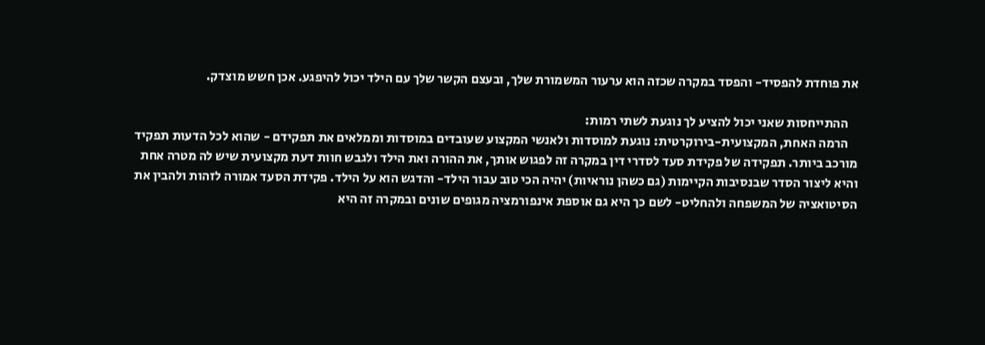את פוחדת להפסיד- והפסד במקרה שכזה הוא ערעור המשמורת שלך, ובעצם הקשר שלך עם הילד יכול להיפגע. אכן חשש מוצדק.

    ההתייחסות שאני יכול להציע לך נוגעת לשתי רמות:
    הרמה האחת, המקצועית-בירוקרטית: נוגעת למוסדות ולאנשי המקצוע שעובדים במוסדות וממלאים את תפקידם - שהוא לכל הדעות תפקיד מורכב ביותר. תפקידה של פקידת סעד לסדרי דין במקרה זה לפגוש אותך, את ההורה ואת הילד ולגבש חוות דעת מקצועית שיש לה מטרה אחת והיא ליצור הסדר שבנסיבות הקיימות (גם כשהן נוראיות) יהיה הכי טוב עבור הילד- והדגש הוא על הילד. פקידת הסעד אמורה לזהות ולהבין את הסיטואציה של המשפחה ולהחליט- לשם כך היא גם אוספת אינפורמציה מגופים שונים ובמקרה זה היא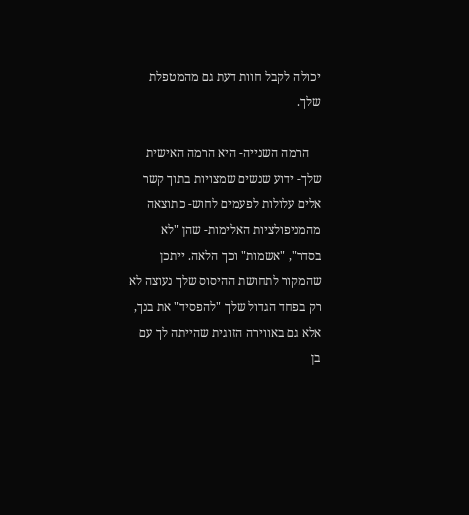יכולה לקבל חוות דעת גם מהמטפלת שלך.

    הרמה השנייה- היא הרמה האישית שלך- ידוע שנשים שמצויות בתוך קשר אלים עלולות לפעמים לחוש- כתוצאה מהמניפולציות האלימות- שהן "לא בסדר", "אשמות" וכך הלאה. ייתכן שהמקור לתחושת ההיסוס שלך נעוצה לא רק בפחד הגדול שלך "להפסיד" את בנך, אלא גם באווירה הזוגית שהייתה לך עם בן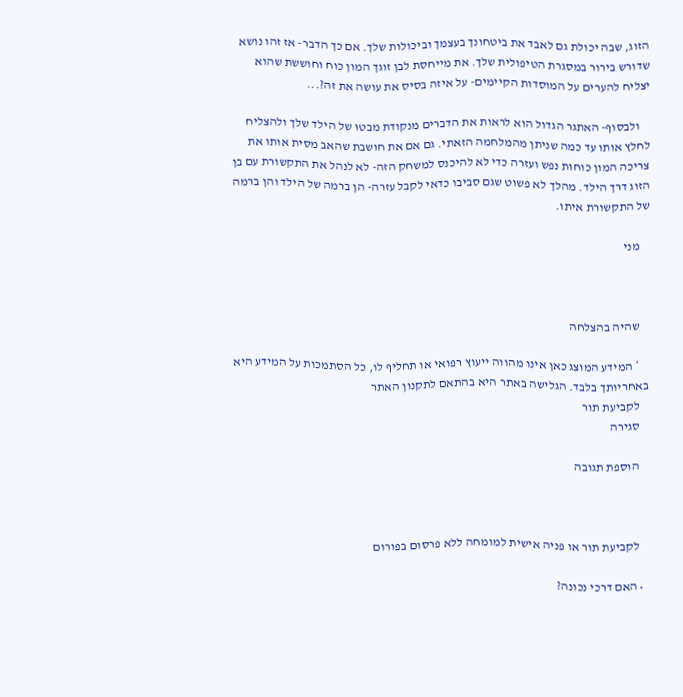הזוג, שבה יכולת גם לאבד את ביטחונך בעצמך וביכולות שלך. אם כך הדבר- אז זהו נושא שדורש בירור במסגרת הטיפולית שלך. את מייחסת לבן זוגך המון כוח וחוששת שהוא יצליח להערים על המוסדות הקיימים- על איזה בסיס את עושה את זה?...

    ולבסוף- האתגר הגדול הוא לראות את הדברים מנקודת מבטו של הילד שלך ולהצליח לחלץ אותו עד כמה שניתן מהמלחמה הזאתי. גם אם את חושבת שהאב מסית אותו את צריכה המון כוחות נפש ועזרה כדי לא להיכנס למשחק הזה- לא לנהל את התקשורת עם בן הזוג דרך הילד. מהלך לא פשוט שגם סביבו כדאי לקבל עזרה- הן ברמה של הילד והן ברמה של התקשורת איתו.

    מני



    שהיה בהצלחה

    * המידע המוצג כאן אינו מהווה ייעוץ רפואי או תחליף לו, כל הסתמכות על המידע היא באחריותך בלבד. הגלישה באתר היא בהתאם לתקנון האתר
    לקביעת תור
    סגירה

    הוספת תגובה



    לקביעת תור או פניה אישית למומחה ללא פרסום בפורום

  • האם דרכי נכונה?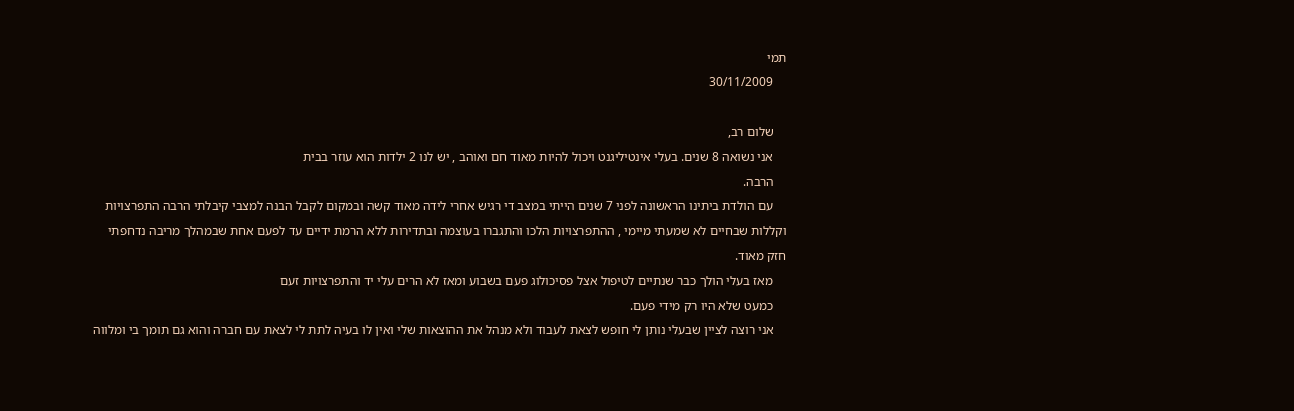תמי
    30/11/2009

    שלום רב,
    אני נשואה 8 שנים. בעלי אינטיליגנט ויכול להיות מאוד חם ואוהב , יש לנו 2 ילדות הוא עוזר בבית
    הרבה.
    עם הולדת ביתינו הראשונה לפני 7 שנים הייתי במצב די רגיש אחרי לידה מאוד קשה ובמקום לקבל הבנה למצבי קיבלתי הרבה התפרצויות וקללות שבחיים לא שמעתי מיימי , ההתפרצויות הלכו והתגברו בעוצמה ובתדירות ללא הרמת ידיים עד לפעם אחת שבמהלך מריבה נדחפתי חזק מאוד.
    מאז בעלי הולך כבר שנתיים לטיפול אצל פסיכולוג פעם בשבוע ומאז לא הרים עלי יד והתפרצויות זעם
    כמעט שלא היו רק מידי פעם.
    אני רוצה לציין שבעלי נותן לי חופש לצאת לעבוד ולא מנהל את ההוצאות שלי ואין לו בעיה לתת לי לצאת עם חברה והוא גם תומך בי ומלווה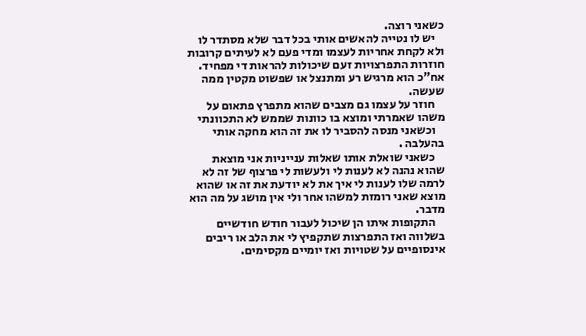כשאני רוצה.
    יש לו נטייה להאשים אותי בכל דבר שלא מסתדר לו ולא לקחת אחריות לעצמו ומדי פעם לא לעיתים קרובות חוזרות התפרצויות זעם שיכולות להראות די מפחיד. אח"כ הוא מרגיש רע ומתנצל או שפשוט מקטין ממה שעשה.
    חוזר על עצמו גם מצבים שהוא מתפרץ פתאום על משהו שאמרתי ומוצא בו כוונות שממש לא התכוונתי
    וכשאני מנסה להסביר לו את זה הוא מחקה אותי בהעלבה .
    כשאני שואלת אותו שאלות ענייניות אני מוצאת שהוא נהנה לא לענות לי ולעשות לי פרצוף של זה לא לרמה שלו לענות לי איך את לא יודעת את זה או שהוא מוצא שאני רומזת למשהו אחר ולי אין מושג על מה הוא מדבר.
    התקופות איתו הן שיכול לעבור חודש חודשיים בשלווה ואז התפרצות שתקפיץ לי את הלב או ריבים אינסופיים על שטויות ואז יומיים מקסימים.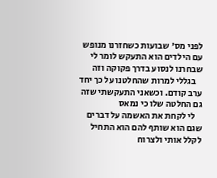לפני מס' שבועות כשחזרנו מנופש עם הילדים הוא התעקש לומר לי שבחרנו לנסוע בדרך פקוקה וזה
    בגללי למרות שהחלטנו על כך יחד ערב קודם. וכשאני התעקשתי שזה גם החלטה שלו כי נמאס
    לי לקחת את האשמה על דברים שגם הוא שותף להם הוא התחיל לקלל אותי ולצרוח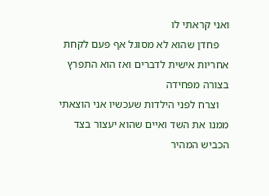ואני קראתי לו
    פחדן שהוא לא מסוגל אף פעם לקחת אחריות אישית לדברים ואז הוא התפרץ בצורה מפחידה
    וצרח לפני הילדות שעכשיו אני הוצאתי ממנו את השד ואיים שהוא יעצור בצד הכביש המהיר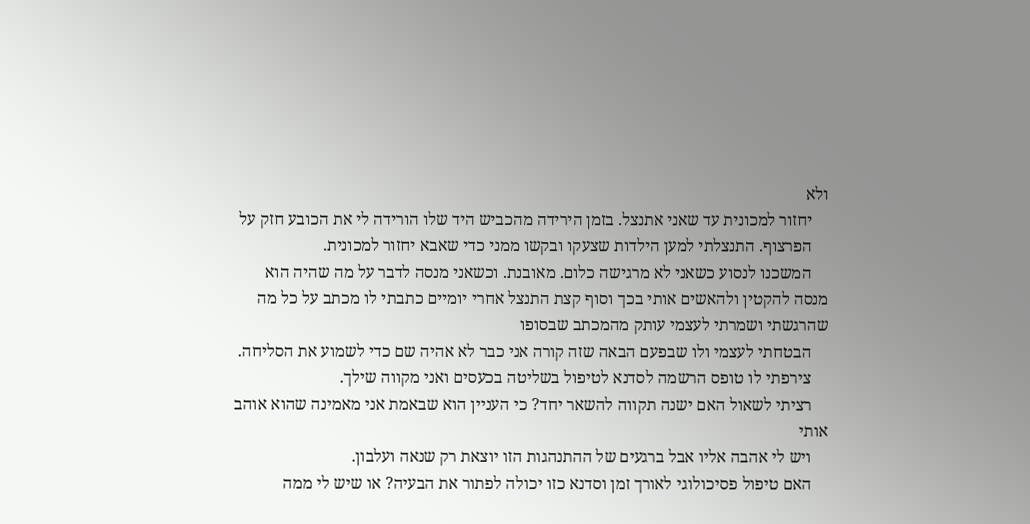ולא
    יחזור למכונית עד שאני אתנצל. בזמן הירידה מהכביש היד שלו הורידה לי את הכובע חזק על
    הפרצוף. התנצלתי למען הילדות שצעקו ובקשו ממני כדי שאבא יחזור למכונית.
    המשכנו לנסוע כשאני לא מרגישה כלום. מאובנת. וכשאני מנסה לדבר על מה שהיה הוא מנסה להקטין ולהאשים אותי בכך וסוף קצת התנצל אחרי יומיים כתבתי לו מכתב על כל מה שהרגשתי ושמרתי לעצמי עותק מהמכתב שבסופו
    הבטחתי לעצמי ולו שבפעם הבאה שזה קורה אני כבר לא אהיה שם כדי לשמוע את הסליחה.
    צירפתי לו טופס הרשמה לסדנא לטיפול בשליטה בכעסים ואני מקווה שילך.
    רציתי לשאול האם ישנה תקווה להשאר יחד? כי העניין הוא שבאמת אני מאמינה שהוא אוהב אותי
    ויש לי אהבה אליו אבל ברגעים של ההתנהגות הזו יוצאת רק שנאה ועלבון.
    האם טיפול פסיכולוגי לאורך זמן וסדנא כזו יכולה לפתור את הבעיה? או שיש לי ממה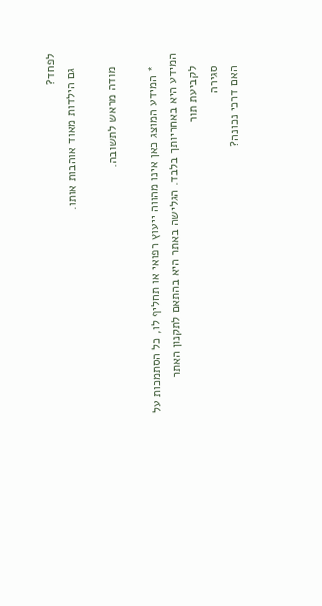לפחד?
    גם הילדות מאוד אוהבות אותו.

    מודה מראש לתשובה.

    * המידע המוצג כאן אינו מהווה ייעוץ רפואי או תחליף לו, כל הסתמכות על המידע היא באחריותך בלבד. הגלישה באתר היא בהתאם לתקנון האתר
    לקביעת תור
    סגירה
    האם דרכי נכונה?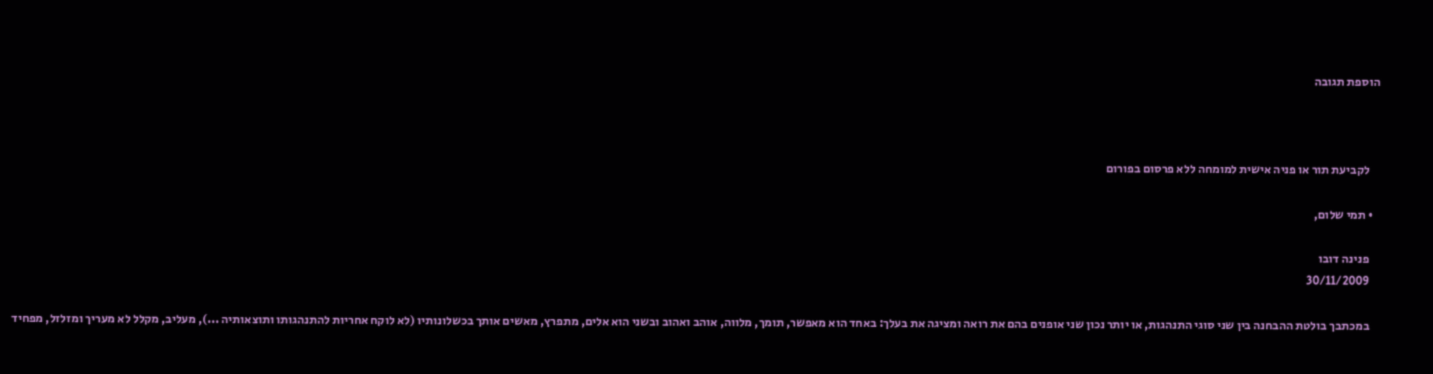הוספת תגובה



    לקביעת תור או פניה אישית למומחה ללא פרסום בפורום

  • תמי שלום,

    פנינה דובו
    30/11/2009

    במכתבך בולטת ההבחנה בין שני סוגי התנהגות, או יותר נכון שני אופנים בהם את רואה ומציגה את בעלך: באחד הוא מאפשר, תומך, מלווה, אוהב ואהוב ובשני הוא אלים, מתפרץ, מאשים אותך בכשלונותיו (לא לוקח אחריות להתנהגותו ותוצאותיה ...), מעליב, מקלל לא מעריך ומזלזל, מפחיד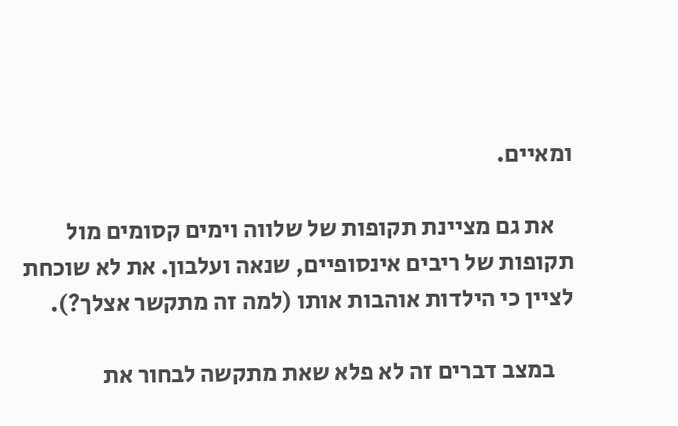ומאיים.

    את גם מציינת תקופות של שלווה וימים קסומים מול תקופות של ריבים אינסופיים, שנאה ועלבון. את לא שוכחת לציין כי הילדות אוהבות אותו (למה זה מתקשר אצלך?).

    במצב דברים זה לא פלא שאת מתקשה לבחור את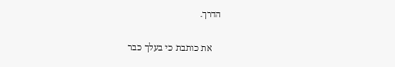הדרך.

    את כותבת כי בעלך כבר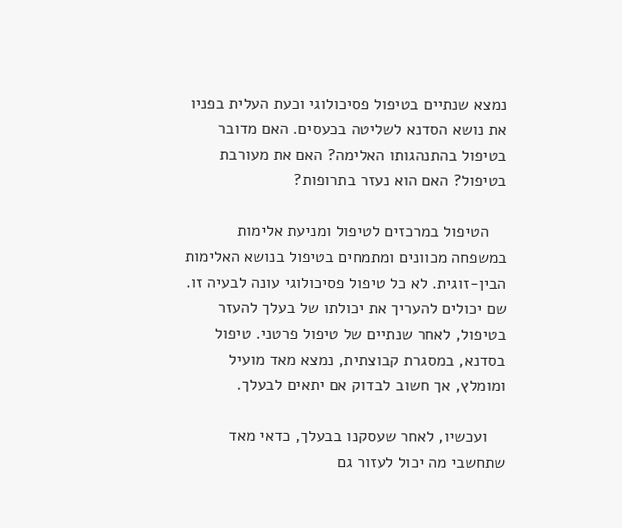נמצא שנתיים בטיפול פסיכולוגי וכעת העלית בפניו את נושא הסדנא לשליטה בכעסים. האם מדובר בטיפול בהתנהגותו האלימה? האם את מעורבת בטיפול? האם הוא נעזר בתרופות?

    הטיפול במרכזים לטיפול ומניעת אלימות במשפחה מכוונים ומתמחים בטיפול בנושא האלימות הבין-זוגית. לא כל טיפול פסיכולוגי עונה לבעיה זו. שם יכולים להעריך את יכולתו של בעלך להעזר בטיפול, לאחר שנתיים של טיפול פרטני. טיפול בסדנא, במסגרת קבוצתית, נמצא מאד מועיל ומומלץ, אך חשוב לבדוק אם יתאים לבעלך.

    ועכשיו, לאחר שעסקנו בבעלך, כדאי מאד שתחשבי מה יכול לעזור גם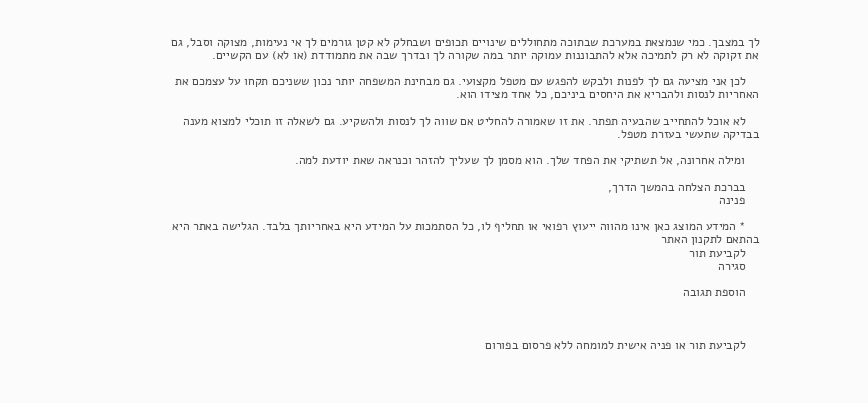לך במצבך. כמי שנמצאת במערכת שבתוכה מתחוללים שינויים תכופים ושבחלק לא קטן גורמים לך אי נעימות, מצוקה וסבל, גם את זקוקה לא רק לתמיכה אלא להתבוננות עמוקה יותר במה שקורה לך ובדרך שבה את מתמודדת (או לא) עם הקשיים.

    לכן אני מציעה גם לך לפנות ולבקש להפגש עם מטפל מקצועי. גם מבחינת המשפחה יותר נכון ששניכם תקחו על עצמכם את האחריות לנסות ולהבריא את היחסים ביניכם, כל אחד מצידו הוא.

    לא אוכל להתחייב שהבעיה תפתר. את זו שאמורה להחליט אם שווה לך לנסות ולהשקיע. גם לשאלה זו תוכלי למצוא מענה בבדיקה שתעשי בעזרת מטפל.

    ומילה אחרונה, אל תשתיקי את הפחד שלך. הוא מסמן לך שעליך להזהר וכנראה שאת יודעת למה.

    בברכת הצלחה בהמשך הדרך,
    פנינה

    * המידע המוצג כאן אינו מהווה ייעוץ רפואי או תחליף לו, כל הסתמכות על המידע היא באחריותך בלבד. הגלישה באתר היא בהתאם לתקנון האתר
    לקביעת תור
    סגירה

    הוספת תגובה



    לקביעת תור או פניה אישית למומחה ללא פרסום בפורום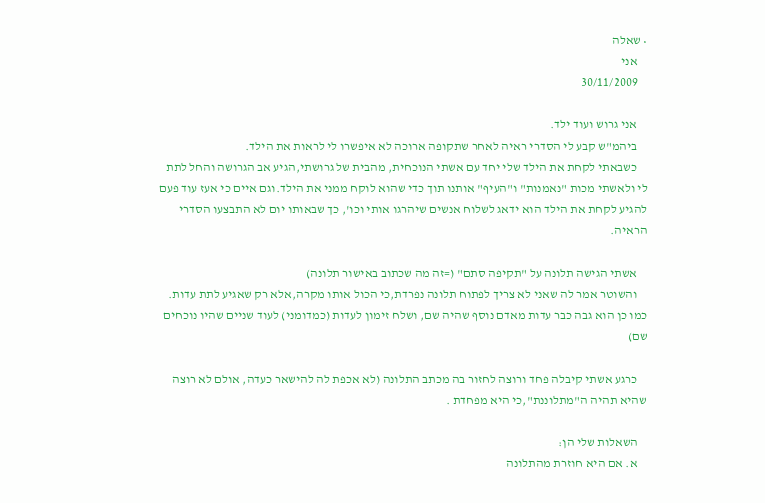• שאלה
    אני
    30/11/2009

    אני גרוש ועוד ילד.
    ביהמ"ש קבע לי הסדרי ראיה לאחר שתקופה ארוכה לא איפשרו לי לראות את הילד.
    כשבאתי לקחת את הילד שלי יחד עם אשתי הנוכחית, מהבית של גרושתי,הגיע אב הגרושה והחל לתת לי ולאשתי מכות "נאמנות" ו"העיף" אותנו תוך כדי שהוא לוקח ממני את הילד.וגם איים כי אעז עוד פעם להגיע לקחת את הילד הוא ידאג לשלוח אנשים שיהרגו אותי וכו', כך שבאותו יום לא התבצעו הסדרי הראיה.

    אשתי הגישה תלונה על "תקיפה סתם" (=זה מה שכתוב באישור תלונה)
    והשוטר אמר לה שאני לא צריך לפתוח תלונה נפרדת,כי הכול אותו מקרה,אלא רק שאגיע לתת עדות. כמו כן הוא גבה כבר עדות מאדם נוסף שהיה שם, ושלח זימון לעדות (כמדומני) לעוד שניים שהיו נוכחים שם)

    כרגע אשתי קיבלה פחד ורוצה לחזור בה מכתב התלונה (לא אכפת לה להישאר כעדה, אולם לא רוצה שהיא תהיה ה"מתלוננת",כי היא מפחדת .

    השאלות שלי הן:
    א. אם היא חוזרת מהתלונה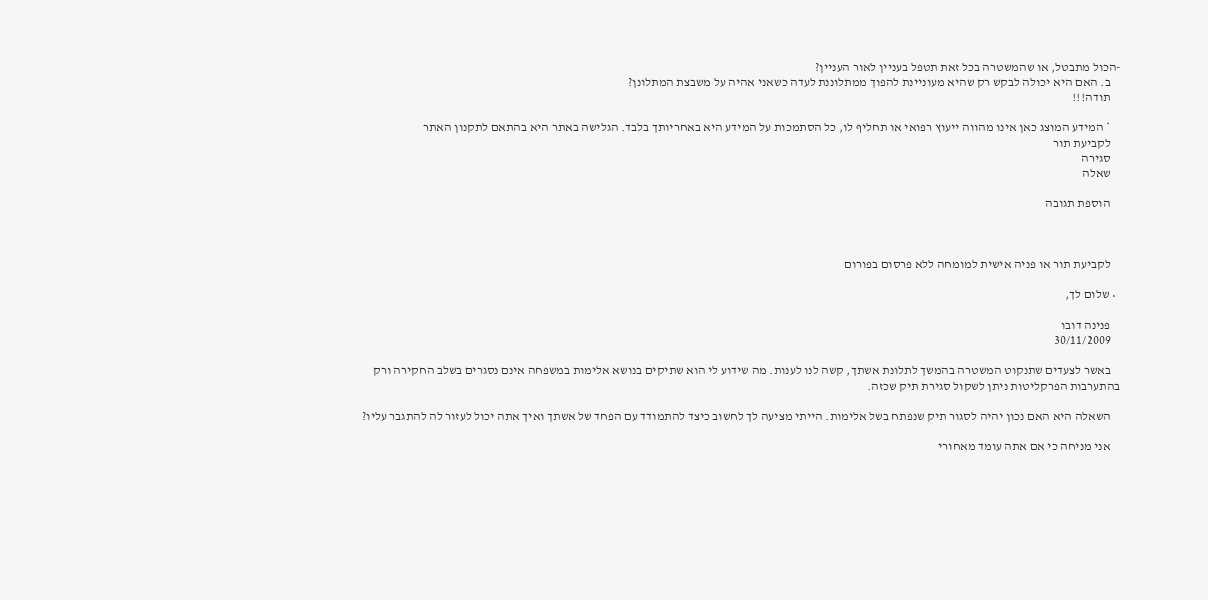-הכול מתבטל, או שהמשטרה בכל זאת תטפל בעניין לאור העניין?
    ב. האם היא יכולה לבקש רק שהיא מעוניינת להפוך ממתלוננת לעדה כשאני אהיה על משבצת המתלונן?
    תודה!!!

    * המידע המוצג כאן אינו מהווה ייעוץ רפואי או תחליף לו, כל הסתמכות על המידע היא באחריותך בלבד. הגלישה באתר היא בהתאם לתקנון האתר
    לקביעת תור
    סגירה
    שאלה

    הוספת תגובה



    לקביעת תור או פניה אישית למומחה ללא פרסום בפורום

  • שלום לך,

    פנינה דובו
    30/11/2009

    באשר לצעדים שתנקוט המשטרה בהמשך לתלונת אשתך, קשה לנו לענות. מה שידוע לי הוא שתיקים בנושא אלימות במשפחה אינם נסגרים בשלב החקירה ורק בהתערבות הפרקליטות ניתן לשקול סגירת תיק שכזה.

    השאלה היא האם נכון יהיה לסגור תיק שנפתח בשל אלימות. הייתי מציעה לך לחשוב כיצד להתמודד עם הפחד של אשתך ואיך אתה יכול לעזור לה להתגבר עליו?

    אני מניחה כי אם אתה עומד מאחורי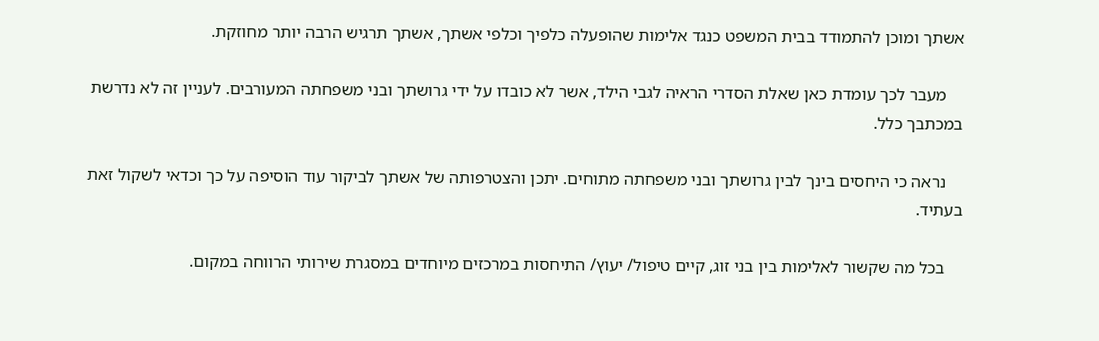אשתך ומוכן להתמודד בבית המשפט כנגד אלימות שהופעלה כלפיך וכלפי אשתך, אשתך תרגיש הרבה יותר מחוזקת.

    מעבר לכך עומדת כאן שאלת הסדרי הראיה לגבי הילד, אשר לא כובדו על ידי גרושתך ובני משפחתה המעורבים. לעניין זה לא נדרשת במכתבך כלל.

    נראה כי היחסים בינך לבין גרושתך ובני משפחתה מתוחים. יתכן והצטרפותה של אשתך לביקור עוד הוסיפה על כך וכדאי לשקול זאת בעתיד.

    בכל מה שקשור לאלימות בין בני זוג, קיים טיפול/ יעוץ/ התיחסות במרכזים מיוחדים במסגרת שירותי הרווחה במקום.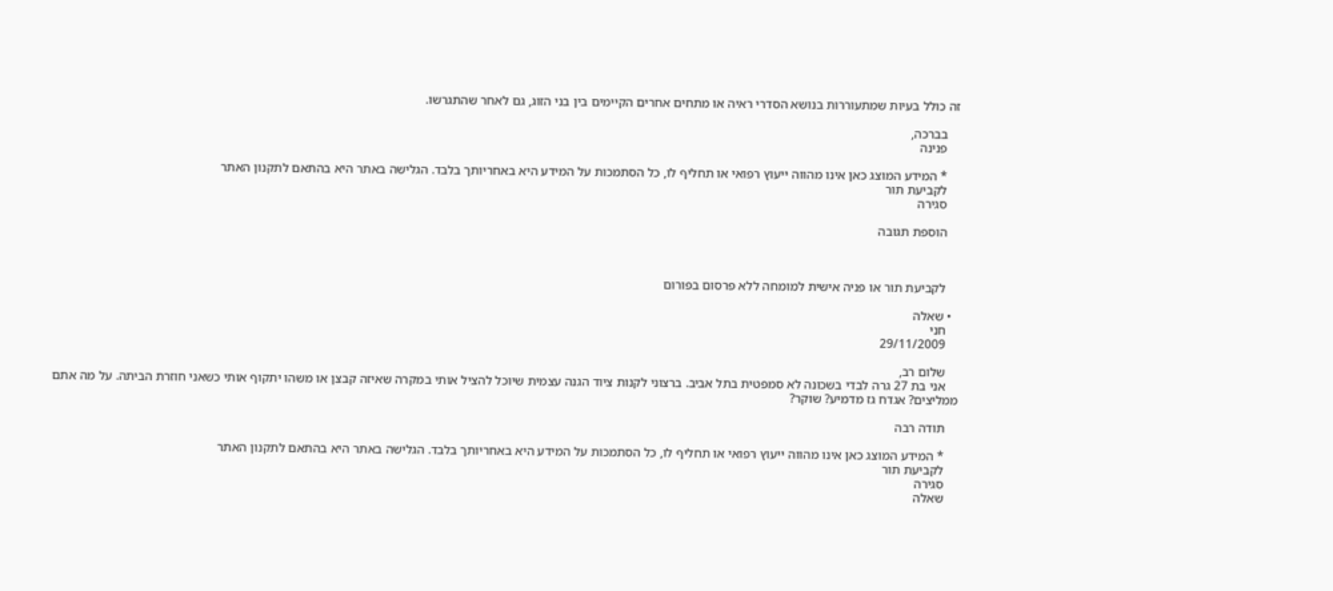זה כולל בעיות שמתעוררות בנושא הסדרי ראיה או מתחים אחרים הקיימים בין בני הזוג, גם לאחר שהתגרשו.

    בברכה,
    פנינה

    * המידע המוצג כאן אינו מהווה ייעוץ רפואי או תחליף לו, כל הסתמכות על המידע היא באחריותך בלבד. הגלישה באתר היא בהתאם לתקנון האתר
    לקביעת תור
    סגירה

    הוספת תגובה



    לקביעת תור או פניה אישית למומחה ללא פרסום בפורום

  • שאלה
    חני
    29/11/2009

    שלום רב,
    אני בת 27 גרה לבדי בשכונה לא סמפטית בתל אביב. ברצוני לקנות ציוד הגנה עצמית שיוכל להציל אותי במקרה שאיזה קבצן או משהו יתקוף אותי כשאני חוזרת הביתה. על מה אתם ממליצים? אגדח גז מדמיע? שוקר?

    תודה רבה

    * המידע המוצג כאן אינו מהווה ייעוץ רפואי או תחליף לו, כל הסתמכות על המידע היא באחריותך בלבד. הגלישה באתר היא בהתאם לתקנון האתר
    לקביעת תור
    סגירה
    שאלה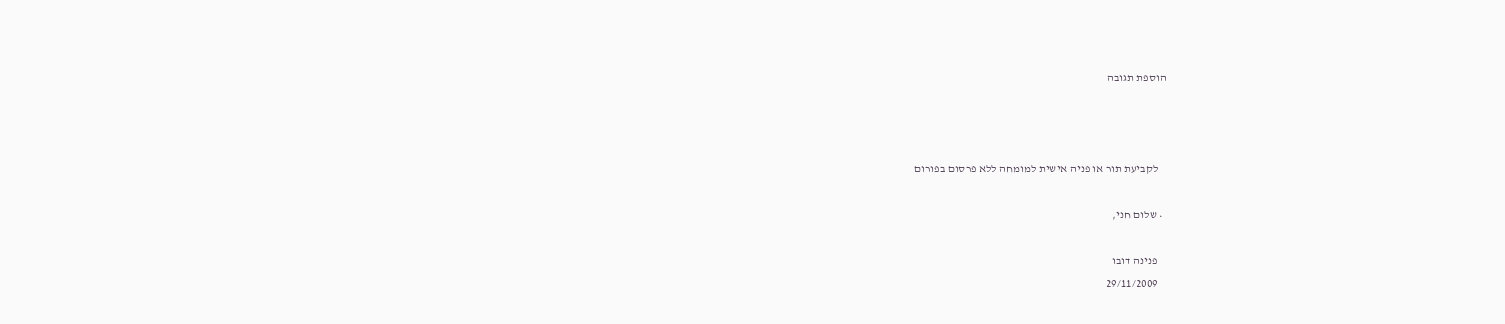הוספת תגובה



    לקביעת תור או פניה אישית למומחה ללא פרסום בפורום

  • שלום חני,

    פנינה דובו
    29/11/2009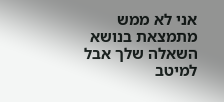אני לא ממש מתמצאת בנושא השאלה שלך אבל למיטב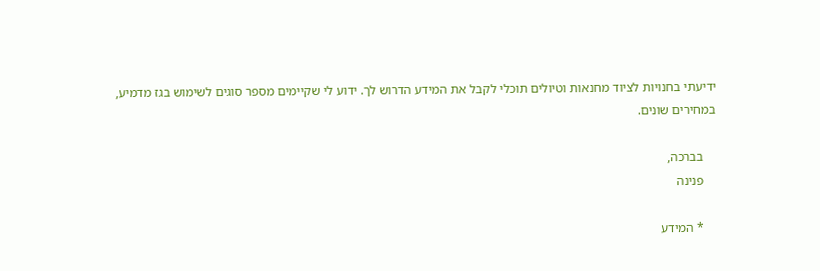ידיעתי בחנויות לציוד מחנאות וטיולים תוכלי לקבל את המידע הדרוש לך. ידוע לי שקיימים מספר סוגים לשימוש בגז מדמיע, במחירים שונים.

    בברכה,
    פנינה

    * המידע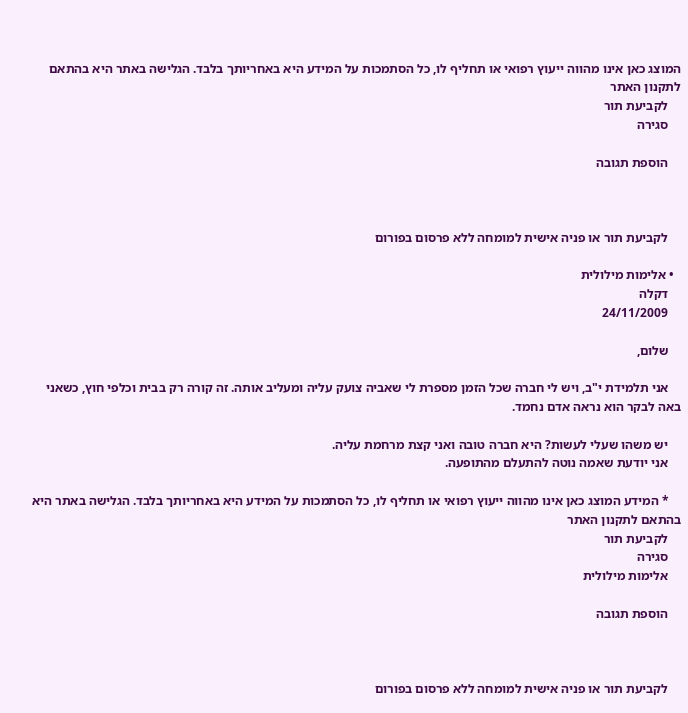המוצג כאן אינו מהווה ייעוץ רפואי או תחליף לו, כל הסתמכות על המידע היא באחריותך בלבד. הגלישה באתר היא בהתאם לתקנון האתר
    לקביעת תור
    סגירה

    הוספת תגובה



    לקביעת תור או פניה אישית למומחה ללא פרסום בפורום

  • אלימות מילולית
    דקלה
    24/11/2009

    שלום,

    אני תלמידת י"ב, ויש לי חברה שכל הזמן מספרת לי שאביה צועק עליה ומעליב אותה. זה קורה רק בבית וכלפי חוץ, כשאני באה לבקר הוא נראה אדם נחמד.

    יש משהו שעלי לעשות? היא חברה טובה ואני קצת מרחמת עליה.
    אני יודעת שאמה נוטה להתעלם מהתופעה.

    * המידע המוצג כאן אינו מהווה ייעוץ רפואי או תחליף לו, כל הסתמכות על המידע היא באחריותך בלבד. הגלישה באתר היא בהתאם לתקנון האתר
    לקביעת תור
    סגירה
    אלימות מילולית

    הוספת תגובה



    לקביעת תור או פניה אישית למומחה ללא פרסום בפורום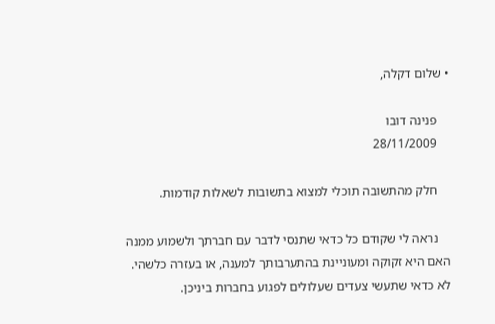• שלום דקלה,

    פנינה דובו
    28/11/2009

    חלק מהתשובה תוכלי למצוא בתשובות לשאלות קודמות.

    נראה לי שקודם כל כדאי שתנסי לדבר עם חברתך ולשמוע ממנה האם היא זקוקה ומעוניינת בהתערבותך למענה, או בעזרה כלשהי. לא כדאי שתעשי צעדים שעלולים לפגוע בחברות ביניכן.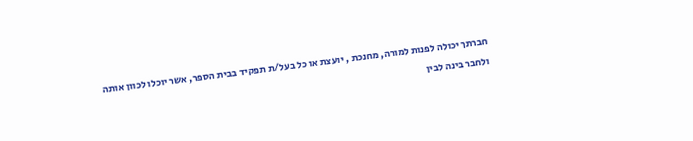חברתך יכולה לפנות למורה, מחנכת , יועצת או כל בעל/ת תפקיד בבית הספר, אשר יוכלו לכוון אותה ולחבר בינה לבין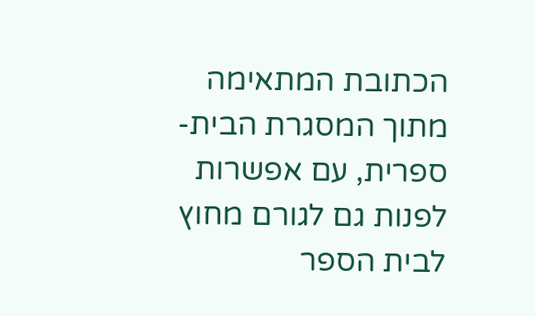הכתובת המתאימה מתוך המסגרת הבית-ספרית, עם אפשרות לפנות גם לגורם מחוץ לבית הספר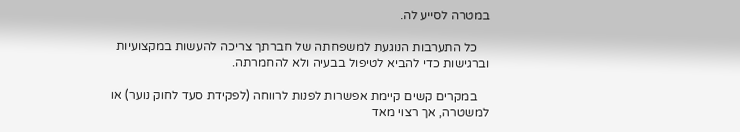במטרה לסייע לה.

    כל התערבות הנוגעת למשפחתה של חברתך צריכה להעשות במקצועיות וברגישות כדי להביא לטיפול בבעיה ולא להחמרתה.

    במקרים קשים קיימת אפשרות לפנות לרווחה (לפקידת סעד לחוק נוער) או למשטרה, אך רצוי מאד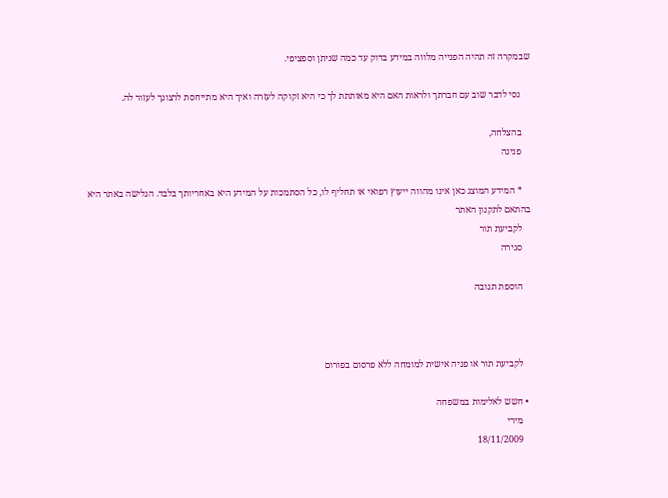שבמקרה זה תהיה הפנייה מלווה במידע בדוק עד כמה שניתן וספציפי.

    נסי לדבר שוב עם חברתך ולראות האם היא מאותתת לך כי היא זקוקה לעזרה ואיך היא מתייחסת לרצונך לעזור לה.

    בהצלחה,
    פנינה

    * המידע המוצג כאן אינו מהווה ייעוץ רפואי או תחליף לו, כל הסתמכות על המידע היא באחריותך בלבד. הגלישה באתר היא בהתאם לתקנון האתר
    לקביעת תור
    סגירה

    הוספת תגובה



    לקביעת תור או פניה אישית למומחה ללא פרסום בפורום

  • חשש לאלימות במשפחה
    מירי
    18/11/2009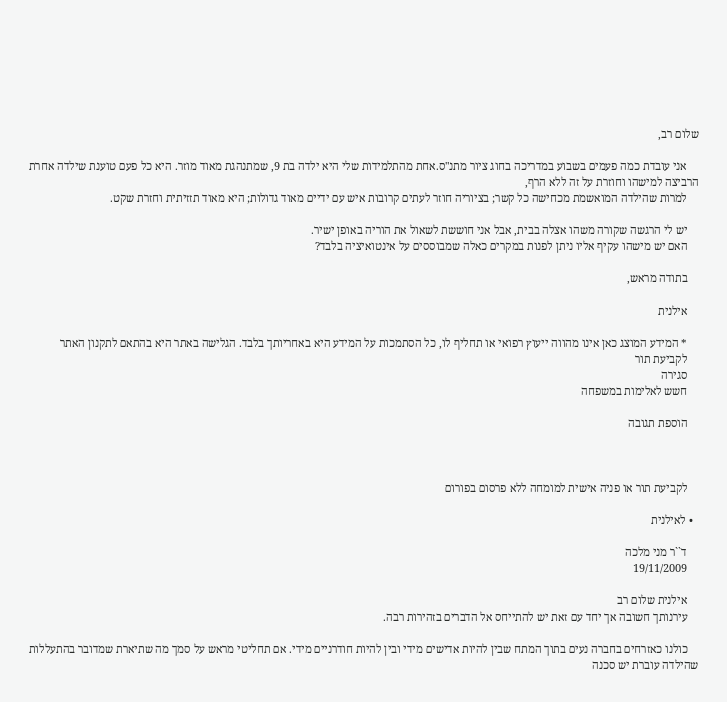שלום רב,

    אני עובדת כמה פעמים בשבוע במדריכה בחוג ציור מתנ"ס.אחת מהתלמידות שלי היא ילדה בת 9, שמתנהגת מאוד מוזר. היא כל פעם טוענת שילדה אחרת הרביצה למישהו וחוזרת על זה ללא הרף,
    למרות שהילדה המואשמת מכחישה כל קשר; בציוריה חוזר לעתים קרובות איש עם ידיים מאוד גדולות; היא מאוד תזזיתית וחזרת שקט.

    יש לי הרגשה שקורה משהו אצלה בבית, אבל אני חוששת לשאול את הוריה באופן ישיר.
    האם יש מישהו עקיף אליו ניתן לפנות במקרים כאלה שמבוססים על אינטואיציה בלבד?

    בתודה מראש,

    אילנית

    * המידע המוצג כאן אינו מהווה ייעוץ רפואי או תחליף לו, כל הסתמכות על המידע היא באחריותך בלבד. הגלישה באתר היא בהתאם לתקנון האתר
    לקביעת תור
    סגירה
    חשש לאלימות במשפחה

    הוספת תגובה



    לקביעת תור או פניה אישית למומחה ללא פרסום בפורום

  • לאילנית

    ד``ר מני מלכה
    19/11/2009

    אילנית שלום רב
    עירנותך חשובה אך יחד עם זאת יש להתייחס אל הדברים בזהירות רבה.

    כולנו כאזרחים בחברה נעים בתוך המתח שבין להיות אדישים מידי ובין להיות חודרניים מידי. אם תחליטי מראש על סמך מה שתיארת שמדובר בהתעללות שהילדה עוברת יש סכנה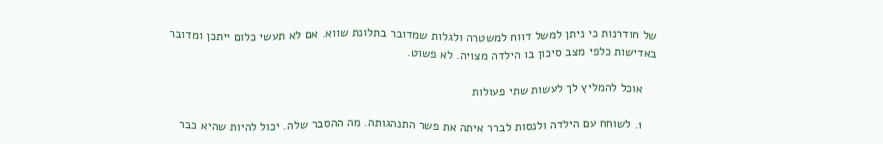של חודרנות כי ניתן למשל דווח למשטרה ולגלות שמדובר בתלונת שווא. אם לא תעשי כלום ייתכן ומדובר באדישות כלפי מצב סיכון בו הילדה מצויה. לא פשוט.

    אוכל להמליץ לך לעשות שתי פעולות

    1. לשוחח עם הילדה ולנסות לברר איתה את פשר התנהגותה. מה ההסבר שלה. יכול להיות שהיא כבר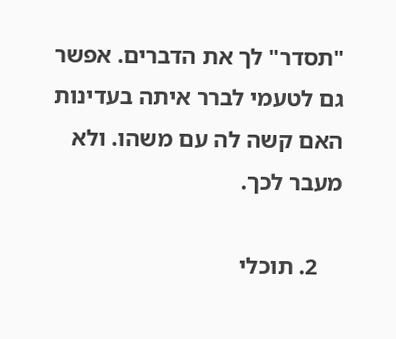"תסדר" לך את הדברים. אפשר גם לטעמי לברר איתה בעדינות האם קשה לה עם משהו. ולא מעבר לכך.

    2. תוכלי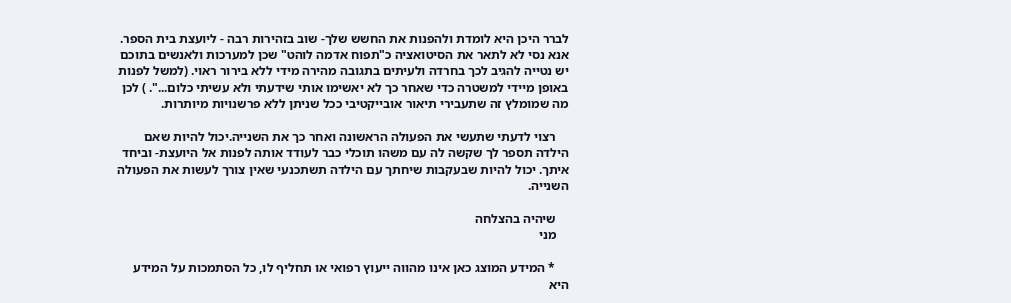לברר היכן היא לומדת ולהפנות את החשש שלך- שוב בזהירות רבה - ליועצת בית הספר. אנא נסי לא לתאר את הסיטואציה כ"תפוח אדמה לוהט" שכן למערכות ולאנשים בתוכם יש נטייה להגיב לכך בחרדה ולעיתים בתגובה מהירה מידי ללא בירור ראוי. (למשל לפנות באופן מיידי למשטרה כדי שאחר כך לא יאשימו אותי שידעתי ולא עשיתי כלום...". ) לכן מה שמומלץ זה שתעבירי תיאור אובייקטיבי ככל שניתן ללא פרשנויות מיותרות.

    רצוי לדעתי שתעשי את הפעולה הראשונה ואחר כך את השנייה.יכול להיות שאם הילדה תספר לך שקשה לה עם משהו תוכלי כבר לעודד אותה לפנות אל היועצת- וביחד איתך. יכול להיות שבעקבות שיחתך עם הילדה תשתכנעי שאין צורך לעשות את הפעולה השנייה.

    שיהיה בהצלחה
    מני

    * המידע המוצג כאן אינו מהווה ייעוץ רפואי או תחליף לו, כל הסתמכות על המידע היא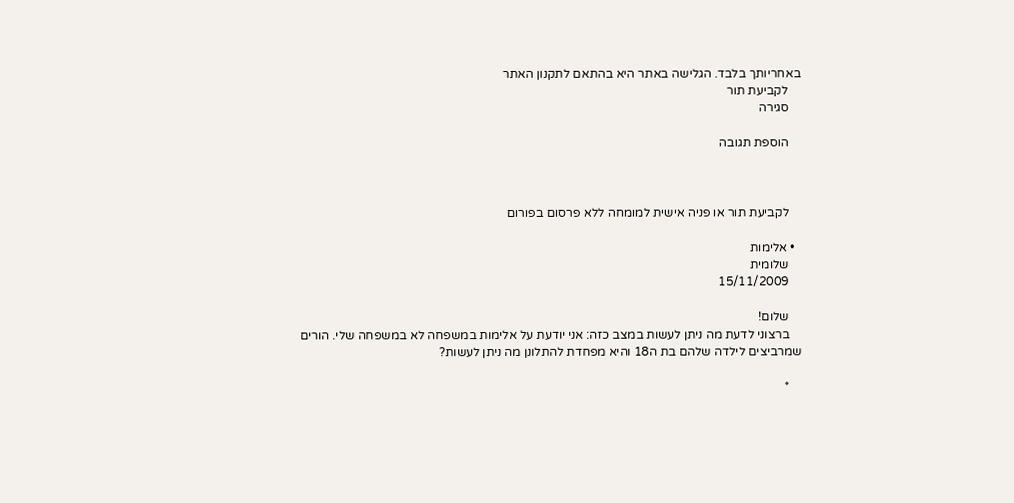באחריותך בלבד. הגלישה באתר היא בהתאם לתקנון האתר
    לקביעת תור
    סגירה

    הוספת תגובה



    לקביעת תור או פניה אישית למומחה ללא פרסום בפורום

  • אלימות
    שלומית
    15/11/2009

    שלום!
    ברצוני לדעת מה ניתן לעשות במצב כזה: אני יודעת על אלימות במשפחה לא במשפחה שלי. הורים שמרביצים לילדה שלהם בת ה18 והיא מפחדת להתלונן מה ניתן לעשות?

    *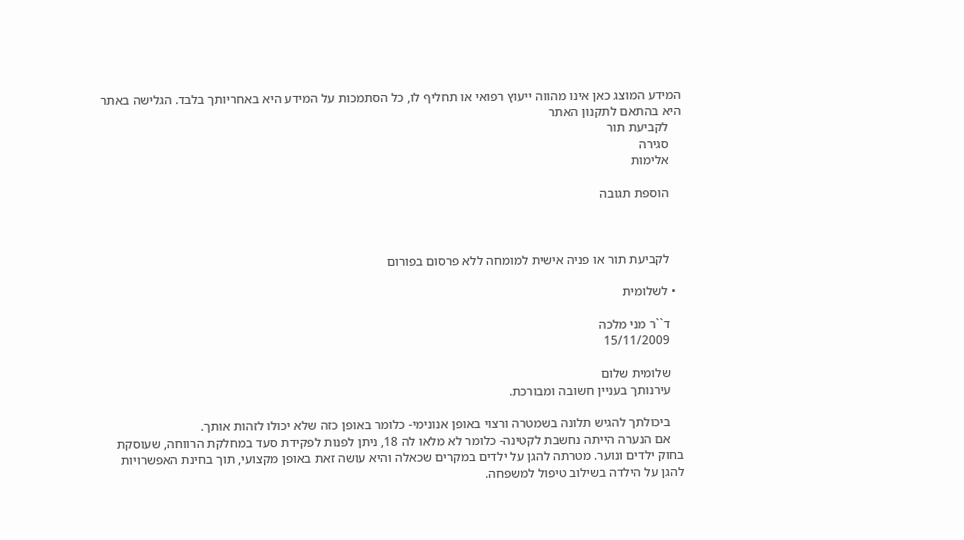המידע המוצג כאן אינו מהווה ייעוץ רפואי או תחליף לו, כל הסתמכות על המידע היא באחריותך בלבד. הגלישה באתר היא בהתאם לתקנון האתר
    לקביעת תור
    סגירה
    אלימות

    הוספת תגובה



    לקביעת תור או פניה אישית למומחה ללא פרסום בפורום

  • לשלומית

    ד``ר מני מלכה
    15/11/2009

    שלומית שלום
    עירנותך בעניין חשובה ומבורכת.

    ביכולתך להגיש תלונה בשמטרה ורצוי באופן אנונימי- כלומר באופן כזה שלא יכולו לזהות אותך.
    אם הנערה הייתה נחשבת לקטינה- כלומר לא מלאו לה 18, ניתן לפנות לפקידת סעד במחלקת הרווחה, שעוסקת בחוק ילדים ונוער. מטרתה להגן על ילדים במקרים שכאלה והיא עושה זאת באופן מקצועי, תוך בחינת האפשרויות להגן על הילדה בשילוב טיפול למשפחה.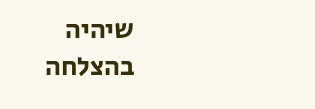שיהיה בהצלחה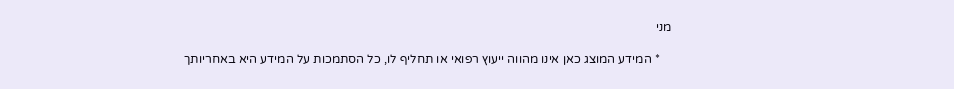מני

    * המידע המוצג כאן אינו מהווה ייעוץ רפואי או תחליף לו, כל הסתמכות על המידע היא באחריותך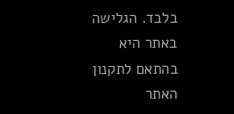בלבד. הגלישה באתר היא בהתאם לתקנון האתר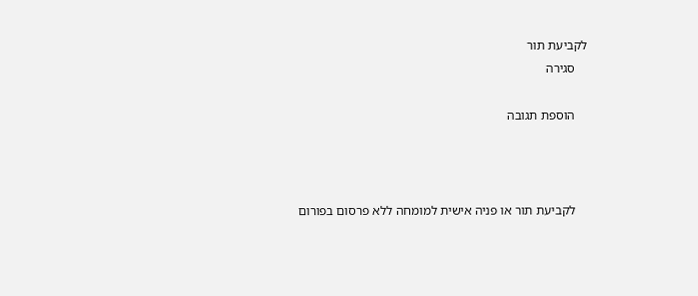לקביעת תור
    סגירה

    הוספת תגובה



    לקביעת תור או פניה אישית למומחה ללא פרסום בפורום